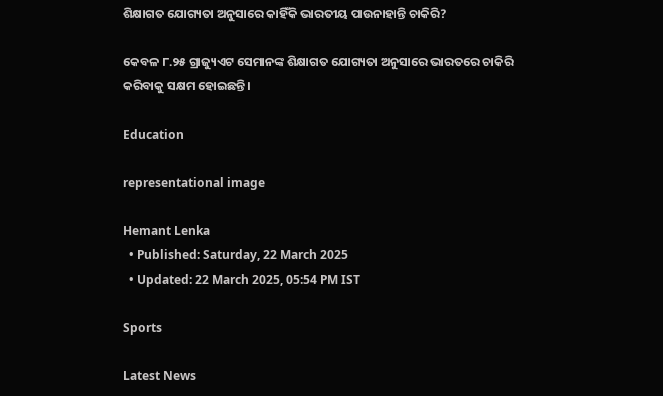ଶିକ୍ଷାଗତ ଯୋଗ୍ୟତା ଅନୁସାରେ କାହିଁକି ଭାରତୀୟ ପାଉନାହାନ୍ତି ଚାକିରି?

କେବଳ ୮.୨୫ ଗ୍ରାଜ୍ୟୁଏଟ ସେମାନଙ୍କ ଶିକ୍ଷାଗତ ଯୋଗ୍ୟତା ଅନୁସାରେ ଭାରତରେ ଚାକିରି କରିବାକୁ ସକ୍ଷମ ହୋଇଛନ୍ତି।

Education

representational image

Hemant Lenka
  • Published: Saturday, 22 March 2025
  • Updated: 22 March 2025, 05:54 PM IST

Sports

Latest News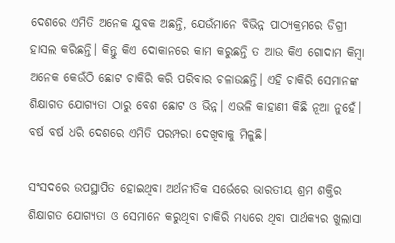ଦେଶରେ ଏମିତି ଅନେକ ଯୁବକ ଅଛନ୍ତି, ଯେଉଁମାନେ ବିଭିନ୍ନ ପାଠ୍ୟକ୍ରମରେ ଡିଗ୍ରୀ ହାସଲ କରିଛନ୍ତି। କିନ୍ତୁ କିଏ ଦୋକାନରେ କାମ କରୁଛନ୍ତି ତ ଆଉ କିଏ ଗୋଦାମ କିମ୍ବା ଅନେକ କେଉଁଠି ଛୋଟ ଚାକିରି କରି ପରିବାର ଚଳାଉଛନ୍ତି। ଏହି ଚାକିରି ସେମାନଙ୍କ ଶିକ୍ଷାଗତ ଯୋଗ୍ୟତା ଠାରୁ ବେଶ ଛୋଟ ଓ ଭିନ୍ନ। ଏଭଳି କାହାଣୀ କିଛି ନୂଆ ନୁହେଁ। ବର୍ଷ ବର୍ଷ ଧରି ଦେଶରେ ଏମିତି ପରମ୍ପରା ଦେଖିବାକୁ ମିଳୁଛି।

ସଂସଦରେ ଉପସ୍ଥାପିତ ହୋଇଥିବା ଅର୍ଥନୀତିକ ସର୍ଭେରେ ଭାରତୀୟ ଶ୍ରମ ଶକ୍ତିର ଶିକ୍ଷାଗତ ଯୋଗ୍ୟତା ଓ ସେମାନେ କରୁଥିବା ଚାକିରି ମଧ୍ୟରେ ଥିବା ପାର୍ଥକ୍ୟର ଖୁଲାସା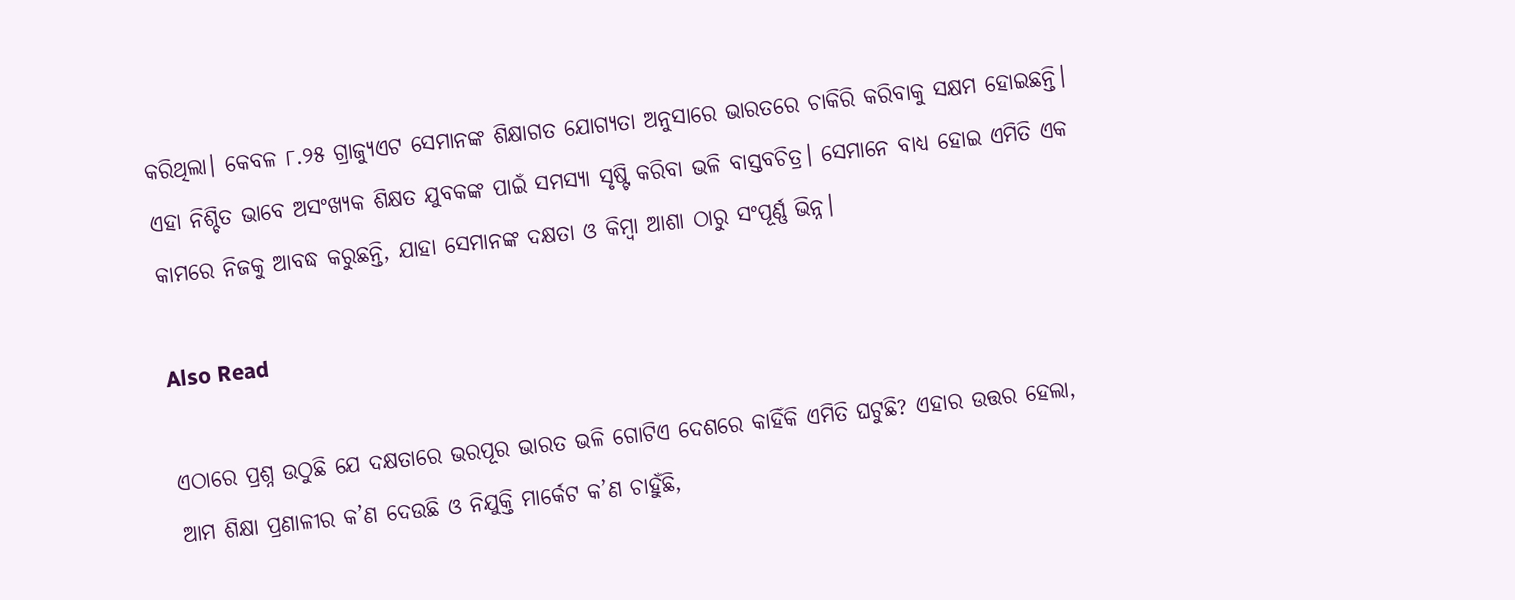କରିଥିଲା। କେବଳ ୮.୨୫ ଗ୍ରାଜ୍ୟୁଏଟ ସେମାନଙ୍କ ଶିକ୍ଷାଗତ ଯୋଗ୍ୟତା ଅନୁସାରେ ଭାରତରେ ଚାକିରି କରିବାକୁ ସକ୍ଷମ ହୋଇଛନ୍ତି। ଏହା ନିଶ୍ଚିତ ଭାବେ ଅସଂଖ୍ୟକ ଶିକ୍ଷତ ଯୁବକଙ୍କ ପାଇଁ ସମସ୍ୟା ସୃଷ୍ଟି କରିବା ଭଳି ବାସ୍ତବଚିତ୍ର। ସେମାନେ ବାଧ୍ୟ ହୋଇ ଏମିତି ଏକ କାମରେ ନିଜକୁ ଆବଦ୍ଧ କରୁଛନ୍ତି, ଯାହା ସେମାନଙ୍କ ଦକ୍ଷତା ଓ କିମ୍ବା ଆଶା ଠାରୁ ସଂପୂର୍ଣ୍ଣ ଭିନ୍ନ।

Also Read

ଏଠାରେ ପ୍ରଶ୍ନ ଉଠୁଛି ଯେ ଦକ୍ଷତାରେ ଭରପୂର ଭାରତ ଭଳି ଗୋଟିଏ ଦେଶରେ କାହିଁକି ଏମିତି ଘଟୁଛି? ଏହାର ଉତ୍ତର ହେଲା, ଆମ ଶିକ୍ଷା ପ୍ରଣାଳୀର କ’ଣ ଦେଉଛି ଓ ନିଯୁକ୍ତି ମାର୍କେଟ କ’ଣ ଚାହୁଁଛି,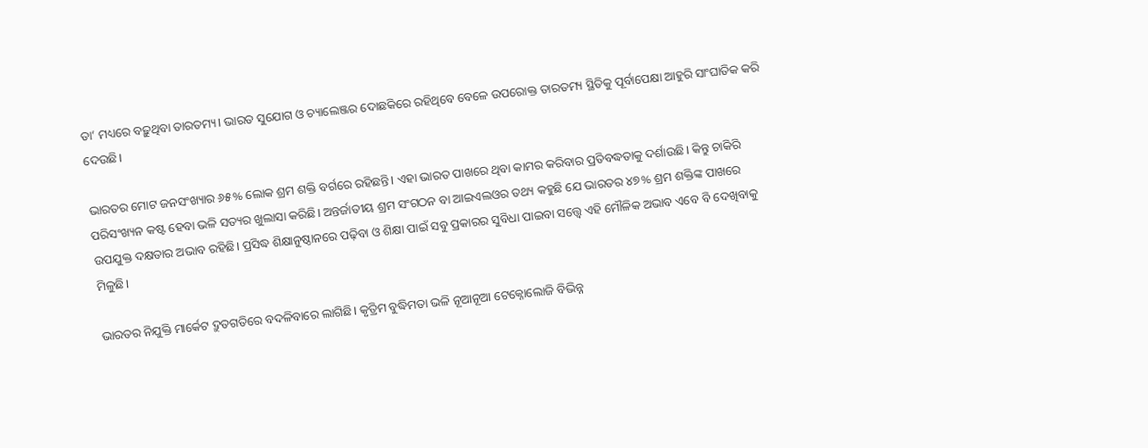ତା’ ମଧ୍ୟରେ ବଢ଼ୁଥିବା ତାରତମ୍ୟ। ଭାରତ ସୁଯୋଗ ଓ ଚ୍ୟାଲେଞ୍ଜର ଦୋଛକିରେ ରହିଥିବେ ବେଳେ ଉପରୋକ୍ତ ତାରତମ୍ୟ ସ୍ଥିତିକୁ ପୂର୍ବାପେକ୍ଷା ଆହୁରି ସାଂଘାତିକ କରି ଦେଉଛି।

ଭାରତର ମୋଟ ଜନସଂଖ୍ୟାର ୬୫% ଲୋକ ଶ୍ରମ ଶକ୍ତି ବର୍ଗରେ ରହିଛନ୍ତି। ଏହା ଭାରତ ପାଖରେ ଥିବା କାମର କରିବାର ପ୍ରତିବଦ୍ଧତାକୁ ଦର୍ଶାଉଛି। କିନ୍ତୁ ଚାକିରି ପରିସଂଖ୍ୟନ କଷ୍ଟ ହେବା ଭଳି ସତ୍ୟର ଖୁଲାସା କରିଛି। ଅନ୍ତର୍ଜାତୀୟ ଶ୍ରମ ସଂଗଠନ ବା ଆଇଏଲଓର ତଥ୍ୟ କହୁଛି ଯେ ଭାରତର ୪୭% ଶ୍ରମ ଶକ୍ତିଙ୍କ ପାଖରେ ଉପଯୁକ୍ତ ଦକ୍ଷତାର ଅଭାବ ରହିଛି। ପ୍ରସିଦ୍ଧ ଶିକ୍ଷାନୁଷ୍ଠାନରେ ପଢ଼ିବା ଓ ଶିକ୍ଷା ପାଇଁ ସବୁ ପ୍ରକାରର ସୁବିଧା ପାଇବା ସତ୍ତ୍ୱେ ଏହି ମୌଳିକ ଅଭାବ ଏବେ ବି ଦେଖିବାକୁ ମିଳୁଛି।

ଭାରତର ନିଯୁକ୍ତି ମାର୍କେଟ ଦ୍ରୁତଗତିରେ ବଦଳିବାରେ ଲାଗିଛି। କୃତ୍ରିମ ବୁଦ୍ଧିମତା ଭଳି ନୂଆନୂଆ ଟେକ୍ନୋଲୋଜି ବିଭିନ୍ନ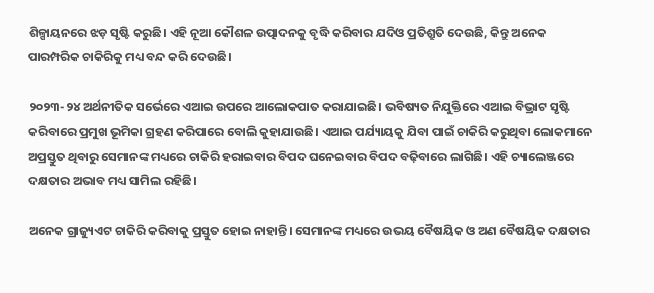ଶିଳ୍ପାୟନରେ ଝଡ଼ ସୃଷ୍ଟି କରୁଛି। ଏହି ନୂଆ କୌଶଳ ଉତ୍ପାଦନକୁ ବୃଦ୍ଧି କରିବାର ଯଦିଓ ପ୍ରତିଶ୍ରୁତି ଦେଉଛି, କିନ୍ତୁ ଅନେକ ପାରମ୍ପରିକ ଚାକିରିକୁ ମଧ୍ୟ ବନ୍ଦ କରି ଦେଉଛି।

୨୦୨୩-୨୪ ଅର୍ଥନୀତିକ ସର୍ଭେରେ ଏଆଇ ଉପରେ ଆଲୋକପାତ କରାଯାଇଛି। ଭବିଷ୍ୟତ ନିଯୁକ୍ତିରେ ଏଆଇ ବିଭ୍ରାଟ ସୃଷ୍ଟି କରିବାରେ ପ୍ରମୁଖ ଭୂମିକା ଗ୍ରହଣ କରିପାରେ ବୋଲି କୁହାଯାଉଛି। ଏଆଇ ପର୍ଯ୍ୟାୟକୁ ଯିବା ପାଇଁ ଚାକିରି କରୁଥିବା ଲୋକମାନେ ଅପ୍ରସ୍ତୁତ ଥିବାରୁ ସେମାନଙ୍କ ମଧ୍ୟରେ ଚାକିରି ହରାଇବାର ବିପଦ ଘନେଇବାର ବିପଦ ବଢ଼ିବାରେ ଲାଗିଛି। ଏହି ଚ୍ୟାଲେଞ୍ଜରେ ଦକ୍ଷତାର ଅଭାବ ମଧ୍ୟ ସାମିଲ ରହିଛି।

ଅନେକ ଗ୍ରାଜ୍ୟୁଏଟ ଚାକିରି କରିବାକୁ ପ୍ରସ୍ତୁତ ହୋଇ ନାହାନ୍ତି। ସେମାନଙ୍କ ମଧ୍ୟରେ ଉଭୟ ବୈଷୟିକ ଓ ଅଣ ବୈଷୟିକ ଦକ୍ଷତାର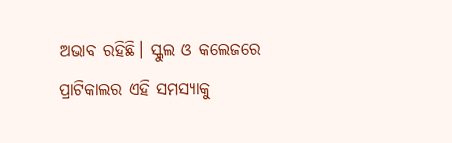ଅଭାବ ରହିଛି। ସ୍କୁଲ ଓ କଲେଜରେ ପ୍ରାଟିକାଲର ଏହି ସମସ୍ୟାକୁ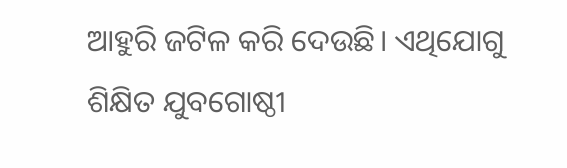ଆହୁରି ଜଟିଳ କରି ଦେଉଛି। ଏଥିଯୋଗୁ ଶିକ୍ଷିତ ଯୁବଗୋଷ୍ଠୀ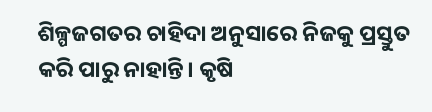ଶିଳ୍ପଜଗତର ଚାହିଦା ଅନୁସାରେ ନିଜକୁ ପ୍ରସ୍ତୁତ କରି ପାରୁ ନାହାନ୍ତି। କୃଷି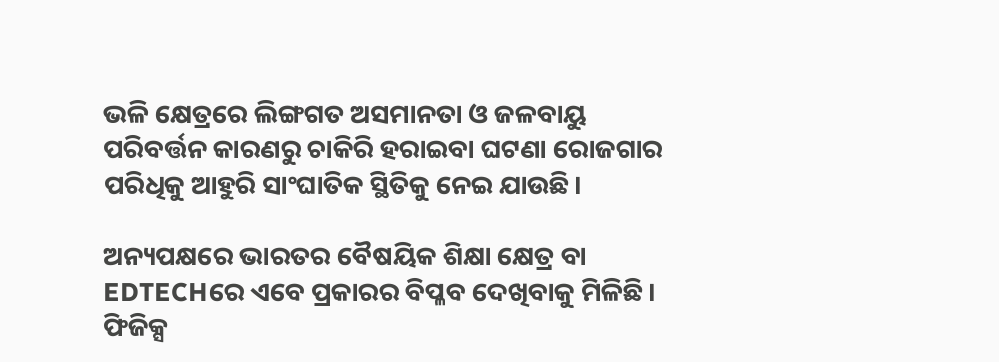ଭଳି କ୍ଷେତ୍ରରେ ଲିଙ୍ଗଗତ ଅସମାନତା ଓ ଜଳବାୟୁ ପରିବର୍ତ୍ତନ କାରଣରୁ ଚାକିରି ହରାଇବା ଘଟଣା ରୋଜଗାର ପରିଧିକୁ ଆହୁରି ସାଂଘାତିକ ସ୍ଥିତିକୁ ନେଇ ଯାଉଛି।

ଅନ୍ୟପକ୍ଷରେ ଭାରତର ବୈଷୟିକ ଶିକ୍ଷା କ୍ଷେତ୍ର ବା EDTECHରେ ଏବେ ପ୍ରକାରର ବିପ୍ଳବ ଦେଖିବାକୁ ମିଳିଛି। ଫିଜିକ୍ସ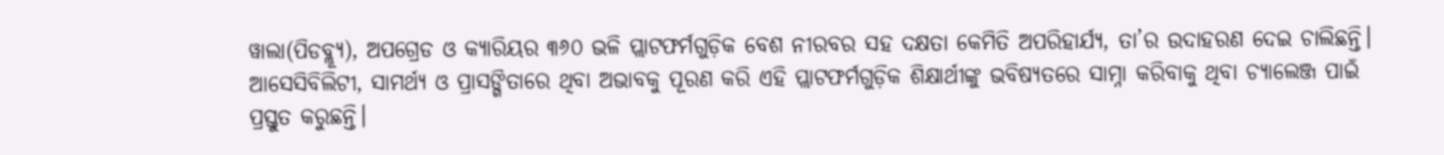ୱାଲା(ପିଡବ୍ଲ୍ୟୂ), ଅପଗ୍ରେଡ ଓ କ୍ୟାରିୟର ୩୬୦ ଭଳି ପ୍ଲାଟଫର୍ମଗୁଡ଼ିକ ବେଶ ନୀରବର ସହ ଦକ୍ଷତା କେମିତି ଅପରିହାର୍ଯ୍ୟ, ତା’ର ଉଦାହରଣ ଦେଇ ଚାଲିଛନ୍ତି। ଆସେସିବିଲିଟୀ, ସାମର୍ଥ୍ୟ ଓ ପ୍ରାସଙ୍ଗିତାରେ ଥିବା ଅଭାବକୁ ପୂରଣ କରି ଏହି ପ୍ଲାଟଫର୍ମଗୁଡ଼ିକ ଶିକ୍ଷାର୍ଥୀଙ୍କୁ ଭବିଷ୍ୟତରେ ସାମ୍ନା କରିବାକୁ ଥିବା ଚ୍ୟାଲେଞ୍ଜ ପାଇଁ ପ୍ରସ୍ତୁତ କରୁଛନ୍ତି।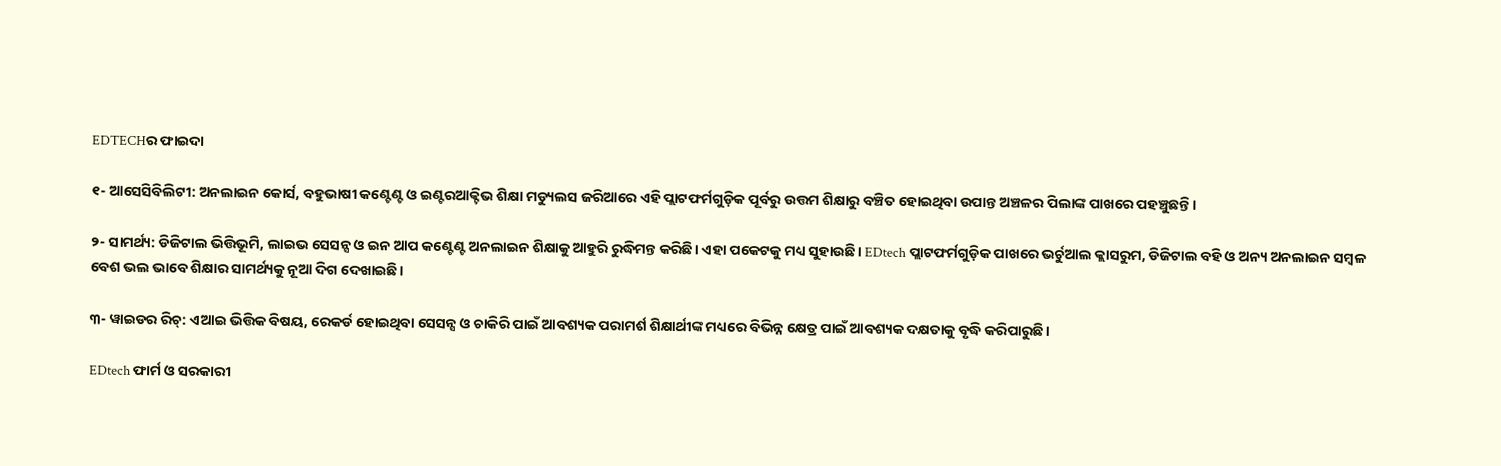EDTECHର ଫାଇଦା

୧- ଆସେସିବିଲିଟୀ: ଅନଲାଇନ କୋର୍ସ, ବହୁଭାଷୀ କଣ୍ଟେଣ୍ଟ ଓ ଇଣ୍ଟରଆକ୍ଟିଭ ଶିକ୍ଷା ମଡ୍ୟୁଲସ ଜରିଆରେ ଏହି ପ୍ଲାଟଫର୍ମଗୁଡ଼ିକ ପୂର୍ବରୁ ଉତ୍ତମ ଶିକ୍ଷାରୁ ବଞ୍ଚିତ ହୋଇଥିବା ଉପାନ୍ତ ଅଞ୍ଚଳର ପିଲାଙ୍କ ପାଖରେ ପହଞ୍ଚୁଛନ୍ତି।

୨- ସାମର୍ଥ୍ୟ: ଡିଜିଟାଲ ଭିତ୍ତିଭୂମି, ଲାଇଭ ସେସନ୍ସ ଓ ଇନ ଆପ କଣ୍ଟେଣ୍ଟ ଅନଲାଇନ ଶିକ୍ଷାକୁ ଆହୁରି ରୁଦ୍ଧିମନ୍ତ କରିଛି। ଏହା ପକେଟକୁ ମଧ୍ୟ ସୁହାଉଛି। EDtech ପ୍ଲାଟଫର୍ମଗୁଡ଼ିକ ପାଖରେ ଭର୍ଚୁଆଲ କ୍ଲାସରୁମ, ଡିଜିଟାଲ ବହି ଓ ଅନ୍ୟ ଅନଲାଇନ ସମ୍ବଳ ବେଶ ଭଲ ଭାବେ ଶିକ୍ଷାର ସାମର୍ଥ୍ୟକୁ ନୂଆ ଦିଗ ଦେଖାଇଛି।

୩- ୱାଇଡର ରିଚ୍‌: ଏଆଇ ଭିତ୍ତିକ ବିଷୟ, ରେକର୍ଡ ହୋଇଥିବା ସେସନ୍ସ ଓ ଚାକିରି ପାଇଁ ଆବଶ୍ୟକ ପରାମର୍ଶ ଶିକ୍ଷାର୍ଥୀଙ୍କ ମଧ୍ୟରେ ବିଭିନ୍ନ କ୍ଷେତ୍ର ପାଇଁ ଆବଶ୍ୟକ ଦକ୍ଷତାକୁ ବୃଦ୍ଧି କରିପାରୁଛି।

EDtech ଫାର୍ମ ଓ ସରକାରୀ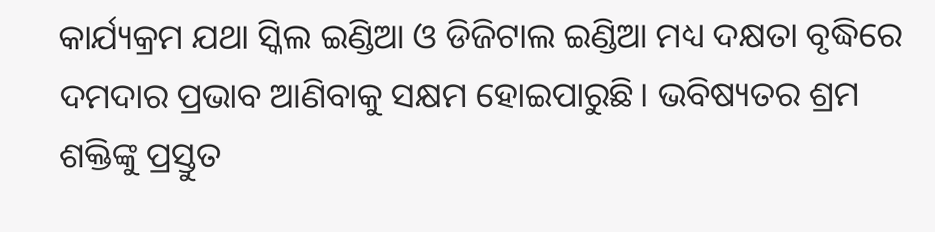କାର୍ଯ୍ୟକ୍ରମ ଯଥା ସ୍କିଲ ଇଣ୍ଡିଆ ଓ ଡିଜିଟାଲ ଇଣ୍ଡିଆ ମଧ୍ୟ ଦକ୍ଷତା ବୃଦ୍ଧିରେ ଦମଦାର ପ୍ରଭାବ ଆଣିବାକୁ ସକ୍ଷମ ହୋଇପାରୁଛି। ଭବିଷ୍ୟତର ଶ୍ରମ ଶକ୍ତିଙ୍କୁ ପ୍ରସ୍ତୁତ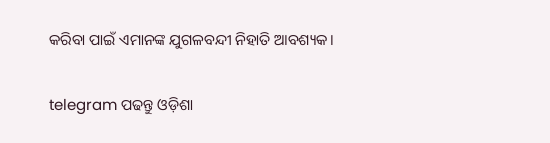କରିବା ପାଇଁ ଏମାନଙ୍କ ଯୁଗଳବନ୍ଦୀ ନିହାତି ଆବଶ୍ୟକ।

telegram ପଢନ୍ତୁ ଓଡ଼ିଶା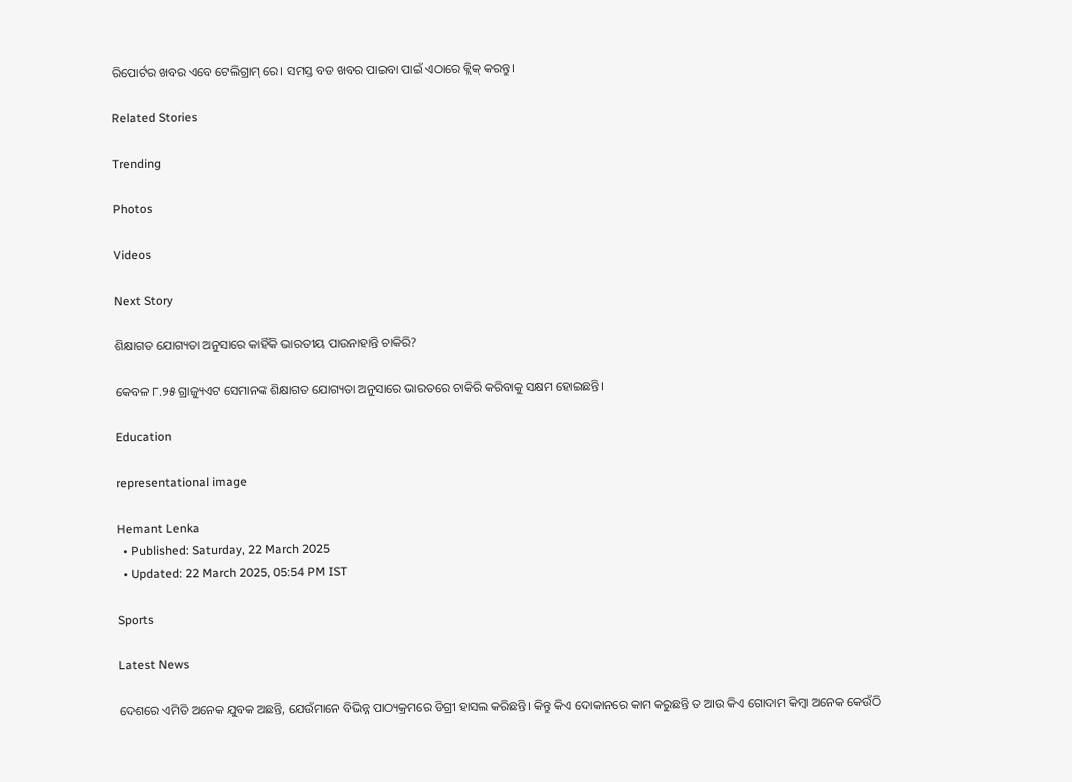ରିପୋର୍ଟର ଖବର ଏବେ ଟେଲିଗ୍ରାମ୍ ରେ। ସମସ୍ତ ବଡ ଖବର ପାଇବା ପାଇଁ ଏଠାରେ କ୍ଲିକ୍ କରନ୍ତୁ।

Related Stories

Trending

Photos

Videos

Next Story

ଶିକ୍ଷାଗତ ଯୋଗ୍ୟତା ଅନୁସାରେ କାହିଁକି ଭାରତୀୟ ପାଉନାହାନ୍ତି ଚାକିରି?

କେବଳ ୮.୨୫ ଗ୍ରାଜ୍ୟୁଏଟ ସେମାନଙ୍କ ଶିକ୍ଷାଗତ ଯୋଗ୍ୟତା ଅନୁସାରେ ଭାରତରେ ଚାକିରି କରିବାକୁ ସକ୍ଷମ ହୋଇଛନ୍ତି।

Education

representational image

Hemant Lenka
  • Published: Saturday, 22 March 2025
  • Updated: 22 March 2025, 05:54 PM IST

Sports

Latest News

ଦେଶରେ ଏମିତି ଅନେକ ଯୁବକ ଅଛନ୍ତି, ଯେଉଁମାନେ ବିଭିନ୍ନ ପାଠ୍ୟକ୍ରମରେ ଡିଗ୍ରୀ ହାସଲ କରିଛନ୍ତି। କିନ୍ତୁ କିଏ ଦୋକାନରେ କାମ କରୁଛନ୍ତି ତ ଆଉ କିଏ ଗୋଦାମ କିମ୍ବା ଅନେକ କେଉଁଠି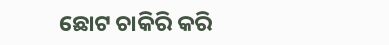ଛୋଟ ଚାକିରି କରି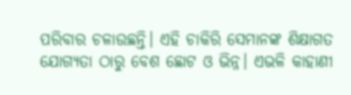ପରିବାର ଚଳାଉଛନ୍ତି। ଏହି ଚାକିରି ସେମାନଙ୍କ ଶିକ୍ଷାଗତ ଯୋଗ୍ୟତା ଠାରୁ ବେଶ ଛୋଟ ଓ ଭିନ୍ନ। ଏଭଳି କାହାଣୀ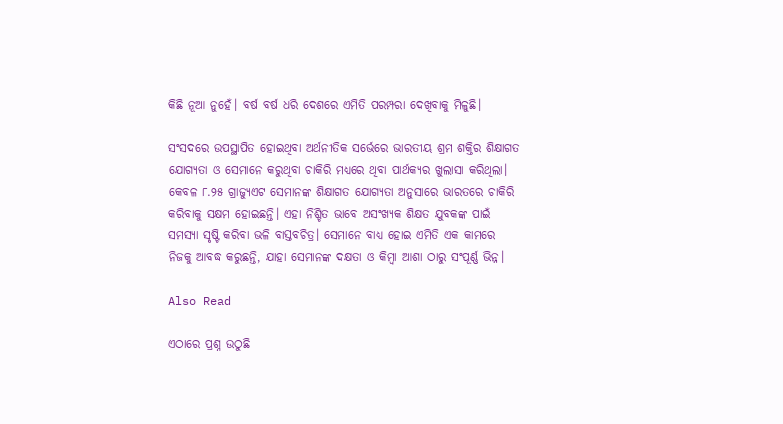କିଛି ନୂଆ ନୁହେଁ। ବର୍ଷ ବର୍ଷ ଧରି ଦେଶରେ ଏମିତି ପରମ୍ପରା ଦେଖିବାକୁ ମିଳୁଛି।

ସଂସଦରେ ଉପସ୍ଥାପିତ ହୋଇଥିବା ଅର୍ଥନୀତିକ ସର୍ଭେରେ ଭାରତୀୟ ଶ୍ରମ ଶକ୍ତିର ଶିକ୍ଷାଗତ ଯୋଗ୍ୟତା ଓ ସେମାନେ କରୁଥିବା ଚାକିରି ମଧ୍ୟରେ ଥିବା ପାର୍ଥକ୍ୟର ଖୁଲାସା କରିଥିଲା। କେବଳ ୮.୨୫ ଗ୍ରାଜ୍ୟୁଏଟ ସେମାନଙ୍କ ଶିକ୍ଷାଗତ ଯୋଗ୍ୟତା ଅନୁସାରେ ଭାରତରେ ଚାକିରି କରିବାକୁ ସକ୍ଷମ ହୋଇଛନ୍ତି। ଏହା ନିଶ୍ଚିତ ଭାବେ ଅସଂଖ୍ୟକ ଶିକ୍ଷତ ଯୁବକଙ୍କ ପାଇଁ ସମସ୍ୟା ସୃଷ୍ଟି କରିବା ଭଳି ବାସ୍ତବଚିତ୍ର। ସେମାନେ ବାଧ୍ୟ ହୋଇ ଏମିତି ଏକ କାମରେ ନିଜକୁ ଆବଦ୍ଧ କରୁଛନ୍ତି, ଯାହା ସେମାନଙ୍କ ଦକ୍ଷତା ଓ କିମ୍ବା ଆଶା ଠାରୁ ସଂପୂର୍ଣ୍ଣ ଭିନ୍ନ।

Also Read

ଏଠାରେ ପ୍ରଶ୍ନ ଉଠୁଛି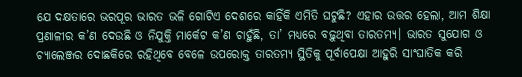ଯେ ଦକ୍ଷତାରେ ଭରପୂର ଭାରତ ଭଳି ଗୋଟିଏ ଦେଶରେ କାହିଁକି ଏମିତି ଘଟୁଛି? ଏହାର ଉତ୍ତର ହେଲା, ଆମ ଶିକ୍ଷା ପ୍ରଣାଳୀର କ’ଣ ଦେଉଛି ଓ ନିଯୁକ୍ତି ମାର୍କେଟ କ’ଣ ଚାହୁଁଛି, ତା’ ମଧ୍ୟରେ ବଢ଼ୁଥିବା ତାରତମ୍ୟ। ଭାରତ ସୁଯୋଗ ଓ ଚ୍ୟାଲେଞ୍ଜର ଦୋଛକିରେ ରହିଥିବେ ବେଳେ ଉପରୋକ୍ତ ତାରତମ୍ୟ ସ୍ଥିତିକୁ ପୂର୍ବାପେକ୍ଷା ଆହୁରି ସାଂଘାତିକ କରି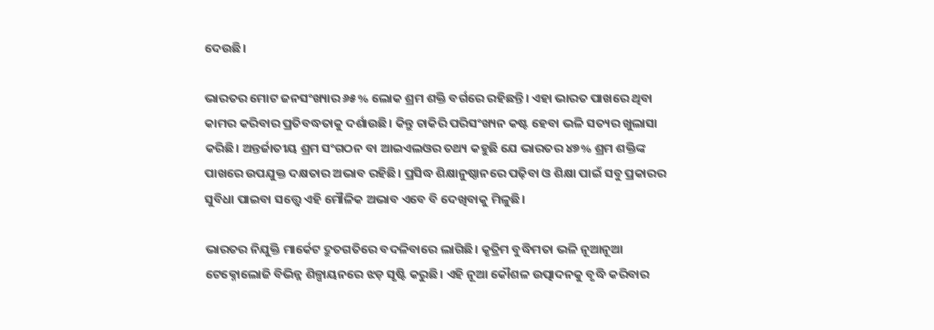ଦେଉଛି।

ଭାରତର ମୋଟ ଜନସଂଖ୍ୟାର ୬୫% ଲୋକ ଶ୍ରମ ଶକ୍ତି ବର୍ଗରେ ରହିଛନ୍ତି। ଏହା ଭାରତ ପାଖରେ ଥିବା କାମର କରିବାର ପ୍ରତିବଦ୍ଧତାକୁ ଦର୍ଶାଉଛି। କିନ୍ତୁ ଚାକିରି ପରିସଂଖ୍ୟନ କଷ୍ଟ ହେବା ଭଳି ସତ୍ୟର ଖୁଲାସା କରିଛି। ଅନ୍ତର୍ଜାତୀୟ ଶ୍ରମ ସଂଗଠନ ବା ଆଇଏଲଓର ତଥ୍ୟ କହୁଛି ଯେ ଭାରତର ୪୭% ଶ୍ରମ ଶକ୍ତିଙ୍କ ପାଖରେ ଉପଯୁକ୍ତ ଦକ୍ଷତାର ଅଭାବ ରହିଛି। ପ୍ରସିଦ୍ଧ ଶିକ୍ଷାନୁଷ୍ଠାନରେ ପଢ଼ିବା ଓ ଶିକ୍ଷା ପାଇଁ ସବୁ ପ୍ରକାରର ସୁବିଧା ପାଇବା ସତ୍ତ୍ୱେ ଏହି ମୌଳିକ ଅଭାବ ଏବେ ବି ଦେଖିବାକୁ ମିଳୁଛି।

ଭାରତର ନିଯୁକ୍ତି ମାର୍କେଟ ଦ୍ରୁତଗତିରେ ବଦଳିବାରେ ଲାଗିଛି। କୃତ୍ରିମ ବୁଦ୍ଧିମତା ଭଳି ନୂଆନୂଆ ଟେକ୍ନୋଲୋଜି ବିଭିନ୍ନ ଶିଳ୍ପାୟନରେ ଝଡ଼ ସୃଷ୍ଟି କରୁଛି। ଏହି ନୂଆ କୌଶଳ ଉତ୍ପାଦନକୁ ବୃଦ୍ଧି କରିବାର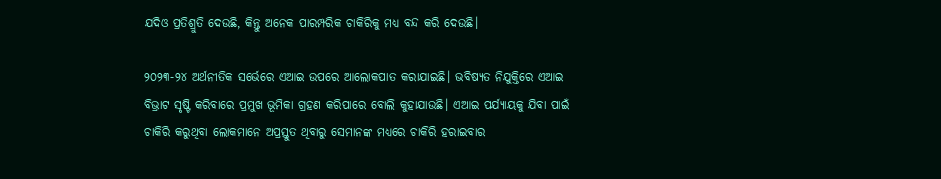ଯଦିଓ ପ୍ରତିଶ୍ରୁତି ଦେଉଛି, କିନ୍ତୁ ଅନେକ ପାରମ୍ପରିକ ଚାକିରିକୁ ମଧ୍ୟ ବନ୍ଦ କରି ଦେଉଛି।

୨୦୨୩-୨୪ ଅର୍ଥନୀତିକ ସର୍ଭେରେ ଏଆଇ ଉପରେ ଆଲୋକପାତ କରାଯାଇଛି। ଭବିଷ୍ୟତ ନିଯୁକ୍ତିରେ ଏଆଇ ବିଭ୍ରାଟ ସୃଷ୍ଟି କରିବାରେ ପ୍ରମୁଖ ଭୂମିକା ଗ୍ରହଣ କରିପାରେ ବୋଲି କୁହାଯାଉଛି। ଏଆଇ ପର୍ଯ୍ୟାୟକୁ ଯିବା ପାଇଁ ଚାକିରି କରୁଥିବା ଲୋକମାନେ ଅପ୍ରସ୍ତୁତ ଥିବାରୁ ସେମାନଙ୍କ ମଧ୍ୟରେ ଚାକିରି ହରାଇବାର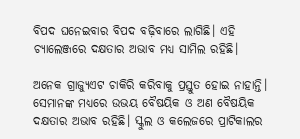ବିପଦ ଘନେଇବାର ବିପଦ ବଢ଼ିବାରେ ଲାଗିଛି। ଏହି ଚ୍ୟାଲେଞ୍ଜରେ ଦକ୍ଷତାର ଅଭାବ ମଧ୍ୟ ସାମିଲ ରହିଛି।

ଅନେକ ଗ୍ରାଜ୍ୟୁଏଟ ଚାକିରି କରିବାକୁ ପ୍ରସ୍ତୁତ ହୋଇ ନାହାନ୍ତି। ସେମାନଙ୍କ ମଧ୍ୟରେ ଉଭୟ ବୈଷୟିକ ଓ ଅଣ ବୈଷୟିକ ଦକ୍ଷତାର ଅଭାବ ରହିଛି। ସ୍କୁଲ ଓ କଲେଜରେ ପ୍ରାଟିକାଲର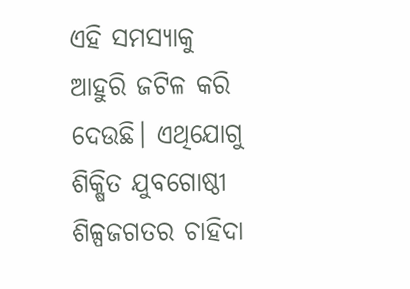ଏହି ସମସ୍ୟାକୁ ଆହୁରି ଜଟିଳ କରି ଦେଉଛି। ଏଥିଯୋଗୁ ଶିକ୍ଷିତ ଯୁବଗୋଷ୍ଠୀ ଶିଳ୍ପଜଗତର ଚାହିଦା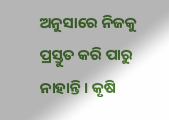ଅନୁସାରେ ନିଜକୁ ପ୍ରସ୍ତୁତ କରି ପାରୁ ନାହାନ୍ତି। କୃଷି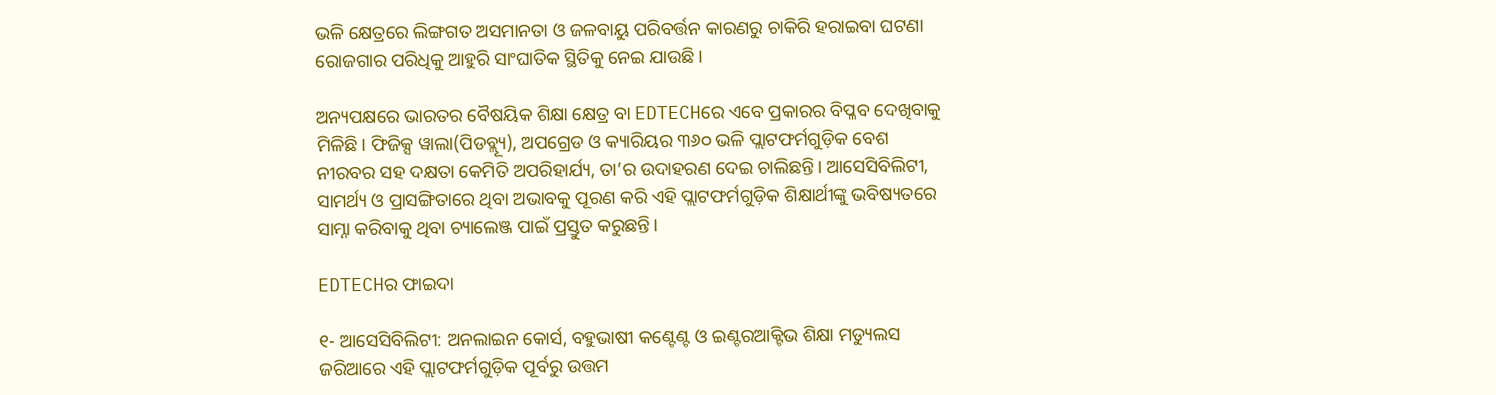ଭଳି କ୍ଷେତ୍ରରେ ଲିଙ୍ଗଗତ ଅସମାନତା ଓ ଜଳବାୟୁ ପରିବର୍ତ୍ତନ କାରଣରୁ ଚାକିରି ହରାଇବା ଘଟଣା ରୋଜଗାର ପରିଧିକୁ ଆହୁରି ସାଂଘାତିକ ସ୍ଥିତିକୁ ନେଇ ଯାଉଛି।

ଅନ୍ୟପକ୍ଷରେ ଭାରତର ବୈଷୟିକ ଶିକ୍ଷା କ୍ଷେତ୍ର ବା EDTECHରେ ଏବେ ପ୍ରକାରର ବିପ୍ଳବ ଦେଖିବାକୁ ମିଳିଛି। ଫିଜିକ୍ସ ୱାଲା(ପିଡବ୍ଲ୍ୟୂ), ଅପଗ୍ରେଡ ଓ କ୍ୟାରିୟର ୩୬୦ ଭଳି ପ୍ଲାଟଫର୍ମଗୁଡ଼ିକ ବେଶ ନୀରବର ସହ ଦକ୍ଷତା କେମିତି ଅପରିହାର୍ଯ୍ୟ, ତା’ର ଉଦାହରଣ ଦେଇ ଚାଲିଛନ୍ତି। ଆସେସିବିଲିଟୀ, ସାମର୍ଥ୍ୟ ଓ ପ୍ରାସଙ୍ଗିତାରେ ଥିବା ଅଭାବକୁ ପୂରଣ କରି ଏହି ପ୍ଲାଟଫର୍ମଗୁଡ଼ିକ ଶିକ୍ଷାର୍ଥୀଙ୍କୁ ଭବିଷ୍ୟତରେ ସାମ୍ନା କରିବାକୁ ଥିବା ଚ୍ୟାଲେଞ୍ଜ ପାଇଁ ପ୍ରସ୍ତୁତ କରୁଛନ୍ତି।

EDTECHର ଫାଇଦା

୧- ଆସେସିବିଲିଟୀ: ଅନଲାଇନ କୋର୍ସ, ବହୁଭାଷୀ କଣ୍ଟେଣ୍ଟ ଓ ଇଣ୍ଟରଆକ୍ଟିଭ ଶିକ୍ଷା ମଡ୍ୟୁଲସ ଜରିଆରେ ଏହି ପ୍ଲାଟଫର୍ମଗୁଡ଼ିକ ପୂର୍ବରୁ ଉତ୍ତମ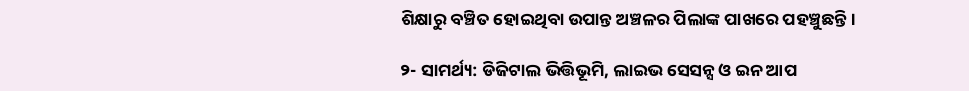ଶିକ୍ଷାରୁ ବଞ୍ଚିତ ହୋଇଥିବା ଉପାନ୍ତ ଅଞ୍ଚଳର ପିଲାଙ୍କ ପାଖରେ ପହଞ୍ଚୁଛନ୍ତି।

୨- ସାମର୍ଥ୍ୟ: ଡିଜିଟାଲ ଭିତ୍ତିଭୂମି, ଲାଇଭ ସେସନ୍ସ ଓ ଇନ ଆପ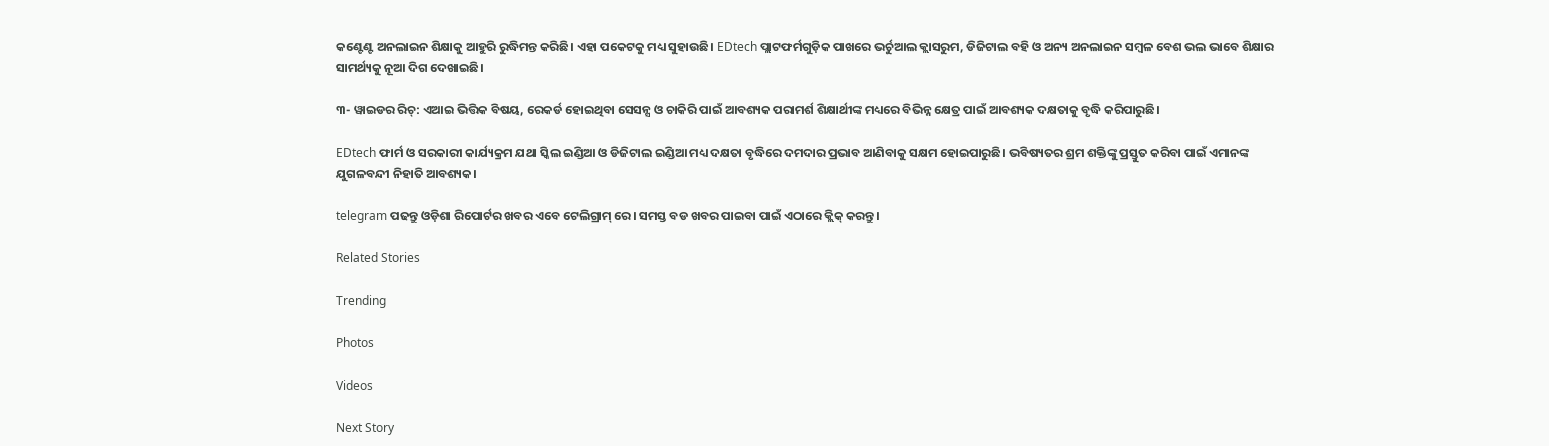କଣ୍ଟେଣ୍ଟ ଅନଲାଇନ ଶିକ୍ଷାକୁ ଆହୁରି ରୁଦ୍ଧିମନ୍ତ କରିଛି। ଏହା ପକେଟକୁ ମଧ୍ୟ ସୁହାଉଛି। EDtech ପ୍ଲାଟଫର୍ମଗୁଡ଼ିକ ପାଖରେ ଭର୍ଚୁଆଲ କ୍ଲାସରୁମ, ଡିଜିଟାଲ ବହି ଓ ଅନ୍ୟ ଅନଲାଇନ ସମ୍ବଳ ବେଶ ଭଲ ଭାବେ ଶିକ୍ଷାର ସାମର୍ଥ୍ୟକୁ ନୂଆ ଦିଗ ଦେଖାଇଛି।

୩- ୱାଇଡର ରିଚ୍‌: ଏଆଇ ଭିତ୍ତିକ ବିଷୟ, ରେକର୍ଡ ହୋଇଥିବା ସେସନ୍ସ ଓ ଚାକିରି ପାଇଁ ଆବଶ୍ୟକ ପରାମର୍ଶ ଶିକ୍ଷାର୍ଥୀଙ୍କ ମଧ୍ୟରେ ବିଭିନ୍ନ କ୍ଷେତ୍ର ପାଇଁ ଆବଶ୍ୟକ ଦକ୍ଷତାକୁ ବୃଦ୍ଧି କରିପାରୁଛି।

EDtech ଫାର୍ମ ଓ ସରକାରୀ କାର୍ଯ୍ୟକ୍ରମ ଯଥା ସ୍କିଲ ଇଣ୍ଡିଆ ଓ ଡିଜିଟାଲ ଇଣ୍ଡିଆ ମଧ୍ୟ ଦକ୍ଷତା ବୃଦ୍ଧିରେ ଦମଦାର ପ୍ରଭାବ ଆଣିବାକୁ ସକ୍ଷମ ହୋଇପାରୁଛି। ଭବିଷ୍ୟତର ଶ୍ରମ ଶକ୍ତିଙ୍କୁ ପ୍ରସ୍ତୁତ କରିବା ପାଇଁ ଏମାନଙ୍କ ଯୁଗଳବନ୍ଦୀ ନିହାତି ଆବଶ୍ୟକ।

telegram ପଢନ୍ତୁ ଓଡ଼ିଶା ରିପୋର୍ଟର ଖବର ଏବେ ଟେଲିଗ୍ରାମ୍ ରେ। ସମସ୍ତ ବଡ ଖବର ପାଇବା ପାଇଁ ଏଠାରେ କ୍ଲିକ୍ କରନ୍ତୁ।

Related Stories

Trending

Photos

Videos

Next Story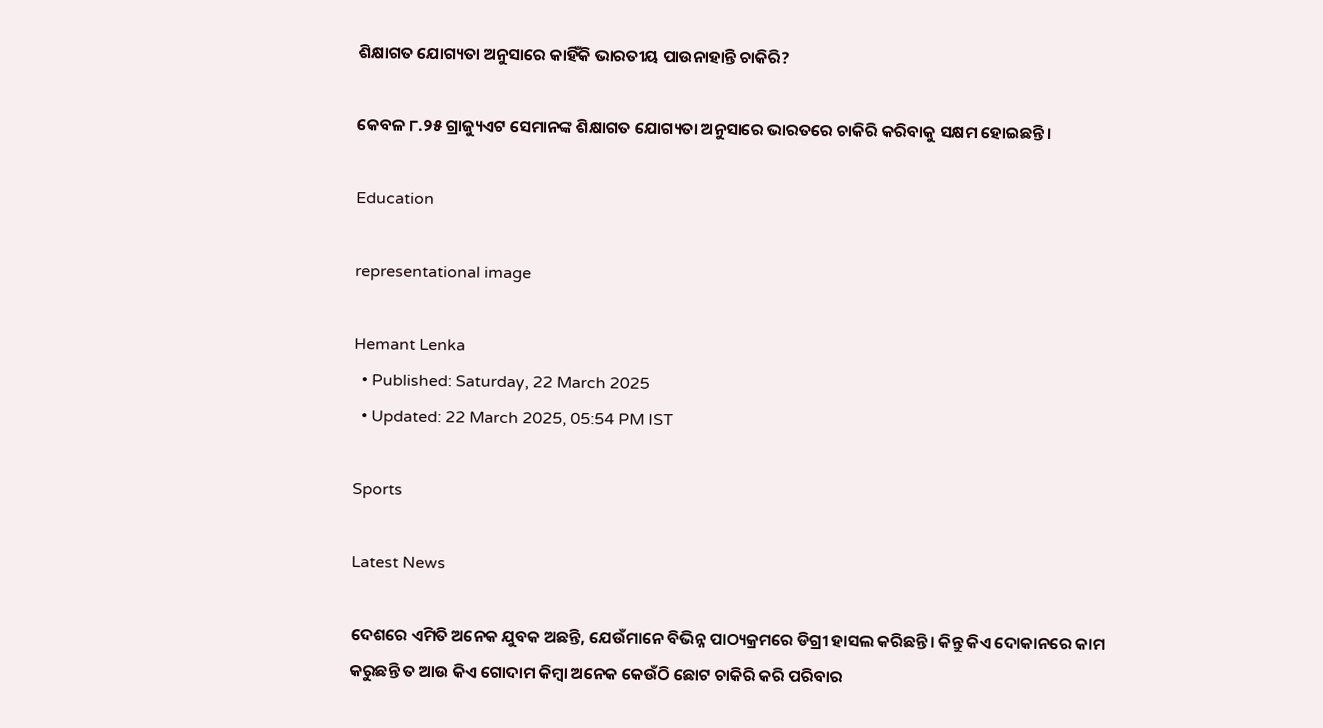ଶିକ୍ଷାଗତ ଯୋଗ୍ୟତା ଅନୁସାରେ କାହିଁକି ଭାରତୀୟ ପାଉନାହାନ୍ତି ଚାକିରି?

କେବଳ ୮.୨୫ ଗ୍ରାଜ୍ୟୁଏଟ ସେମାନଙ୍କ ଶିକ୍ଷାଗତ ଯୋଗ୍ୟତା ଅନୁସାରେ ଭାରତରେ ଚାକିରି କରିବାକୁ ସକ୍ଷମ ହୋଇଛନ୍ତି।

Education

representational image

Hemant Lenka
  • Published: Saturday, 22 March 2025
  • Updated: 22 March 2025, 05:54 PM IST

Sports

Latest News

ଦେଶରେ ଏମିତି ଅନେକ ଯୁବକ ଅଛନ୍ତି, ଯେଉଁମାନେ ବିଭିନ୍ନ ପାଠ୍ୟକ୍ରମରେ ଡିଗ୍ରୀ ହାସଲ କରିଛନ୍ତି। କିନ୍ତୁ କିଏ ଦୋକାନରେ କାମ କରୁଛନ୍ତି ତ ଆଉ କିଏ ଗୋଦାମ କିମ୍ବା ଅନେକ କେଉଁଠି ଛୋଟ ଚାକିରି କରି ପରିବାର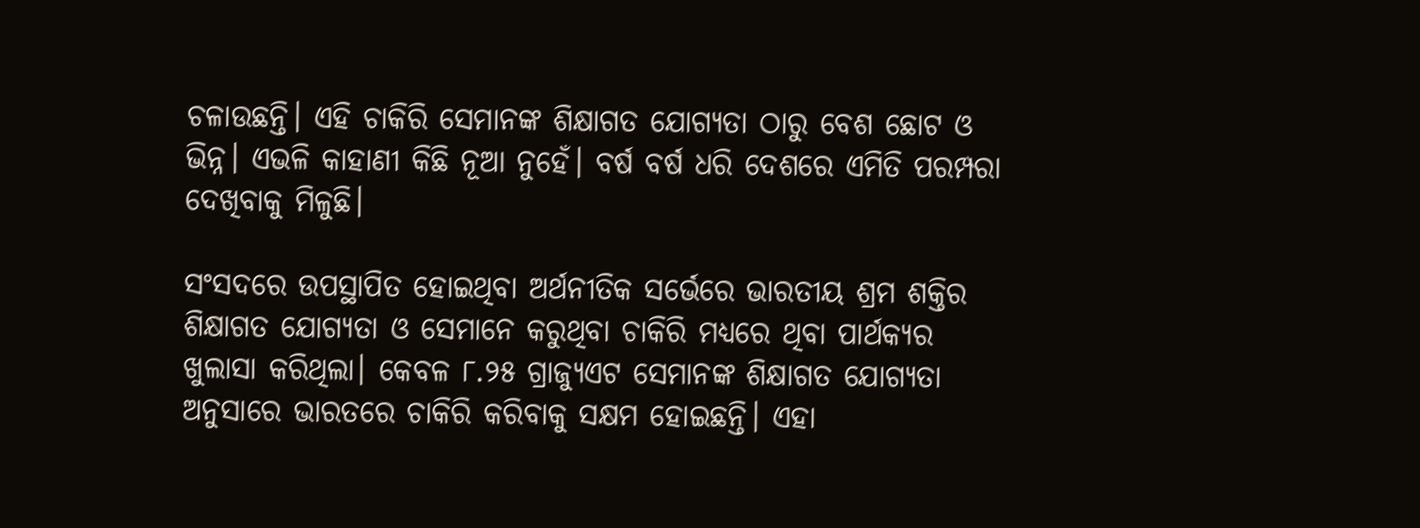ଚଳାଉଛନ୍ତି। ଏହି ଚାକିରି ସେମାନଙ୍କ ଶିକ୍ଷାଗତ ଯୋଗ୍ୟତା ଠାରୁ ବେଶ ଛୋଟ ଓ ଭିନ୍ନ। ଏଭଳି କାହାଣୀ କିଛି ନୂଆ ନୁହେଁ। ବର୍ଷ ବର୍ଷ ଧରି ଦେଶରେ ଏମିତି ପରମ୍ପରା ଦେଖିବାକୁ ମିଳୁଛି।

ସଂସଦରେ ଉପସ୍ଥାପିତ ହୋଇଥିବା ଅର୍ଥନୀତିକ ସର୍ଭେରେ ଭାରତୀୟ ଶ୍ରମ ଶକ୍ତିର ଶିକ୍ଷାଗତ ଯୋଗ୍ୟତା ଓ ସେମାନେ କରୁଥିବା ଚାକିରି ମଧ୍ୟରେ ଥିବା ପାର୍ଥକ୍ୟର ଖୁଲାସା କରିଥିଲା। କେବଳ ୮.୨୫ ଗ୍ରାଜ୍ୟୁଏଟ ସେମାନଙ୍କ ଶିକ୍ଷାଗତ ଯୋଗ୍ୟତା ଅନୁସାରେ ଭାରତରେ ଚାକିରି କରିବାକୁ ସକ୍ଷମ ହୋଇଛନ୍ତି। ଏହା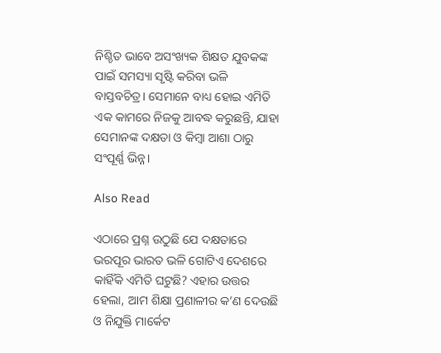ନିଶ୍ଚିତ ଭାବେ ଅସଂଖ୍ୟକ ଶିକ୍ଷତ ଯୁବକଙ୍କ ପାଇଁ ସମସ୍ୟା ସୃଷ୍ଟି କରିବା ଭଳି ବାସ୍ତବଚିତ୍ର। ସେମାନେ ବାଧ୍ୟ ହୋଇ ଏମିତି ଏକ କାମରେ ନିଜକୁ ଆବଦ୍ଧ କରୁଛନ୍ତି, ଯାହା ସେମାନଙ୍କ ଦକ୍ଷତା ଓ କିମ୍ବା ଆଶା ଠାରୁ ସଂପୂର୍ଣ୍ଣ ଭିନ୍ନ।

Also Read

ଏଠାରେ ପ୍ରଶ୍ନ ଉଠୁଛି ଯେ ଦକ୍ଷତାରେ ଭରପୂର ଭାରତ ଭଳି ଗୋଟିଏ ଦେଶରେ କାହିଁକି ଏମିତି ଘଟୁଛି? ଏହାର ଉତ୍ତର ହେଲା, ଆମ ଶିକ୍ଷା ପ୍ରଣାଳୀର କ’ଣ ଦେଉଛି ଓ ନିଯୁକ୍ତି ମାର୍କେଟ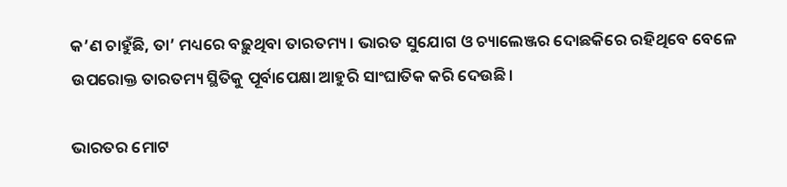କ’ଣ ଚାହୁଁଛି, ତା’ ମଧ୍ୟରେ ବଢ଼ୁଥିବା ତାରତମ୍ୟ। ଭାରତ ସୁଯୋଗ ଓ ଚ୍ୟାଲେଞ୍ଜର ଦୋଛକିରେ ରହିଥିବେ ବେଳେ ଉପରୋକ୍ତ ତାରତମ୍ୟ ସ୍ଥିତିକୁ ପୂର୍ବାପେକ୍ଷା ଆହୁରି ସାଂଘାତିକ କରି ଦେଉଛି।

ଭାରତର ମୋଟ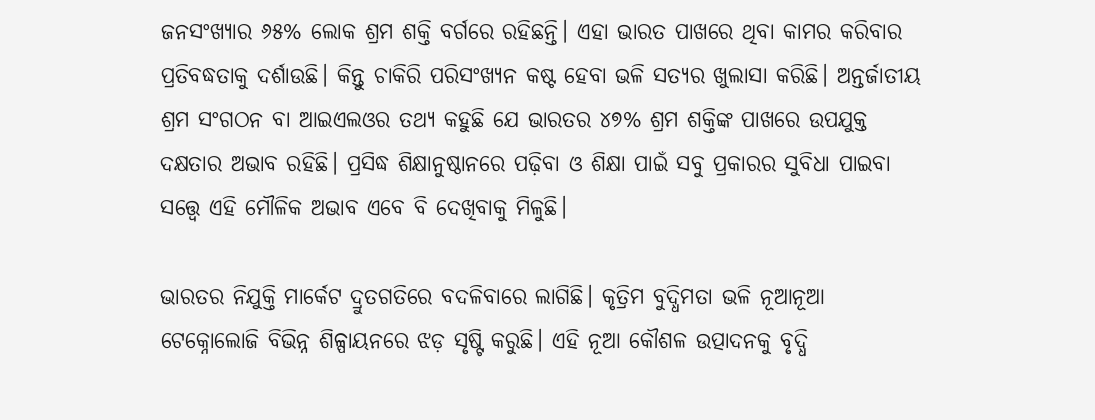ଜନସଂଖ୍ୟାର ୬୫% ଲୋକ ଶ୍ରମ ଶକ୍ତି ବର୍ଗରେ ରହିଛନ୍ତି। ଏହା ଭାରତ ପାଖରେ ଥିବା କାମର କରିବାର ପ୍ରତିବଦ୍ଧତାକୁ ଦର୍ଶାଉଛି। କିନ୍ତୁ ଚାକିରି ପରିସଂଖ୍ୟନ କଷ୍ଟ ହେବା ଭଳି ସତ୍ୟର ଖୁଲାସା କରିଛି। ଅନ୍ତର୍ଜାତୀୟ ଶ୍ରମ ସଂଗଠନ ବା ଆଇଏଲଓର ତଥ୍ୟ କହୁଛି ଯେ ଭାରତର ୪୭% ଶ୍ରମ ଶକ୍ତିଙ୍କ ପାଖରେ ଉପଯୁକ୍ତ ଦକ୍ଷତାର ଅଭାବ ରହିଛି। ପ୍ରସିଦ୍ଧ ଶିକ୍ଷାନୁଷ୍ଠାନରେ ପଢ଼ିବା ଓ ଶିକ୍ଷା ପାଇଁ ସବୁ ପ୍ରକାରର ସୁବିଧା ପାଇବା ସତ୍ତ୍ୱେ ଏହି ମୌଳିକ ଅଭାବ ଏବେ ବି ଦେଖିବାକୁ ମିଳୁଛି।

ଭାରତର ନିଯୁକ୍ତି ମାର୍କେଟ ଦ୍ରୁତଗତିରେ ବଦଳିବାରେ ଲାଗିଛି। କୃତ୍ରିମ ବୁଦ୍ଧିମତା ଭଳି ନୂଆନୂଆ ଟେକ୍ନୋଲୋଜି ବିଭିନ୍ନ ଶିଳ୍ପାୟନରେ ଝଡ଼ ସୃଷ୍ଟି କରୁଛି। ଏହି ନୂଆ କୌଶଳ ଉତ୍ପାଦନକୁ ବୃଦ୍ଧି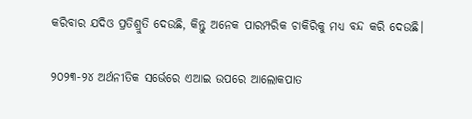କରିବାର ଯଦିଓ ପ୍ରତିଶ୍ରୁତି ଦେଉଛି, କିନ୍ତୁ ଅନେକ ପାରମ୍ପରିକ ଚାକିରିକୁ ମଧ୍ୟ ବନ୍ଦ କରି ଦେଉଛି।

୨୦୨୩-୨୪ ଅର୍ଥନୀତିକ ସର୍ଭେରେ ଏଆଇ ଉପରେ ଆଲୋକପାତ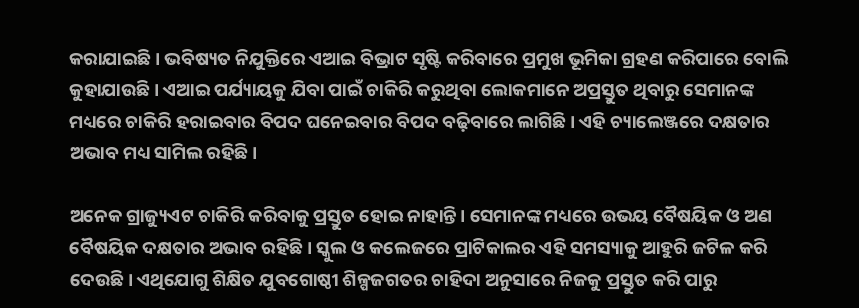କରାଯାଇଛି। ଭବିଷ୍ୟତ ନିଯୁକ୍ତିରେ ଏଆଇ ବିଭ୍ରାଟ ସୃଷ୍ଟି କରିବାରେ ପ୍ରମୁଖ ଭୂମିକା ଗ୍ରହଣ କରିପାରେ ବୋଲି କୁହାଯାଉଛି। ଏଆଇ ପର୍ଯ୍ୟାୟକୁ ଯିବା ପାଇଁ ଚାକିରି କରୁଥିବା ଲୋକମାନେ ଅପ୍ରସ୍ତୁତ ଥିବାରୁ ସେମାନଙ୍କ ମଧ୍ୟରେ ଚାକିରି ହରାଇବାର ବିପଦ ଘନେଇବାର ବିପଦ ବଢ଼ିବାରେ ଲାଗିଛି। ଏହି ଚ୍ୟାଲେଞ୍ଜରେ ଦକ୍ଷତାର ଅଭାବ ମଧ୍ୟ ସାମିଲ ରହିଛି।

ଅନେକ ଗ୍ରାଜ୍ୟୁଏଟ ଚାକିରି କରିବାକୁ ପ୍ରସ୍ତୁତ ହୋଇ ନାହାନ୍ତି। ସେମାନଙ୍କ ମଧ୍ୟରେ ଉଭୟ ବୈଷୟିକ ଓ ଅଣ ବୈଷୟିକ ଦକ୍ଷତାର ଅଭାବ ରହିଛି। ସ୍କୁଲ ଓ କଲେଜରେ ପ୍ରାଟିକାଲର ଏହି ସମସ୍ୟାକୁ ଆହୁରି ଜଟିଳ କରି ଦେଉଛି। ଏଥିଯୋଗୁ ଶିକ୍ଷିତ ଯୁବଗୋଷ୍ଠୀ ଶିଳ୍ପଜଗତର ଚାହିଦା ଅନୁସାରେ ନିଜକୁ ପ୍ରସ୍ତୁତ କରି ପାରୁ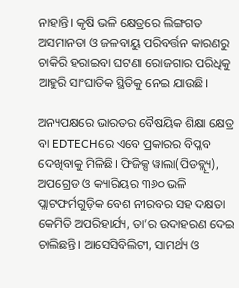ନାହାନ୍ତି। କୃଷି ଭଳି କ୍ଷେତ୍ରରେ ଲିଙ୍ଗଗତ ଅସମାନତା ଓ ଜଳବାୟୁ ପରିବର୍ତ୍ତନ କାରଣରୁ ଚାକିରି ହରାଇବା ଘଟଣା ରୋଜଗାର ପରିଧିକୁ ଆହୁରି ସାଂଘାତିକ ସ୍ଥିତିକୁ ନେଇ ଯାଉଛି।

ଅନ୍ୟପକ୍ଷରେ ଭାରତର ବୈଷୟିକ ଶିକ୍ଷା କ୍ଷେତ୍ର ବା EDTECHରେ ଏବେ ପ୍ରକାରର ବିପ୍ଳବ ଦେଖିବାକୁ ମିଳିଛି। ଫିଜିକ୍ସ ୱାଲା(ପିଡବ୍ଲ୍ୟୂ), ଅପଗ୍ରେଡ ଓ କ୍ୟାରିୟର ୩୬୦ ଭଳି ପ୍ଲାଟଫର୍ମଗୁଡ଼ିକ ବେଶ ନୀରବର ସହ ଦକ୍ଷତା କେମିତି ଅପରିହାର୍ଯ୍ୟ, ତା’ର ଉଦାହରଣ ଦେଇ ଚାଲିଛନ୍ତି। ଆସେସିବିଲିଟୀ, ସାମର୍ଥ୍ୟ ଓ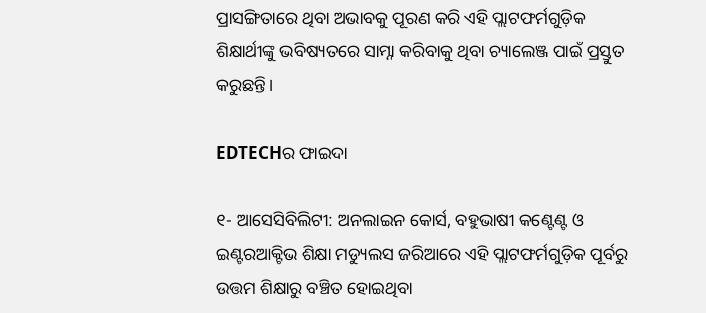ପ୍ରାସଙ୍ଗିତାରେ ଥିବା ଅଭାବକୁ ପୂରଣ କରି ଏହି ପ୍ଲାଟଫର୍ମଗୁଡ଼ିକ ଶିକ୍ଷାର୍ଥୀଙ୍କୁ ଭବିଷ୍ୟତରେ ସାମ୍ନା କରିବାକୁ ଥିବା ଚ୍ୟାଲେଞ୍ଜ ପାଇଁ ପ୍ରସ୍ତୁତ କରୁଛନ୍ତି।

EDTECHର ଫାଇଦା

୧- ଆସେସିବିଲିଟୀ: ଅନଲାଇନ କୋର୍ସ, ବହୁଭାଷୀ କଣ୍ଟେଣ୍ଟ ଓ ଇଣ୍ଟରଆକ୍ଟିଭ ଶିକ୍ଷା ମଡ୍ୟୁଲସ ଜରିଆରେ ଏହି ପ୍ଲାଟଫର୍ମଗୁଡ଼ିକ ପୂର୍ବରୁ ଉତ୍ତମ ଶିକ୍ଷାରୁ ବଞ୍ଚିତ ହୋଇଥିବା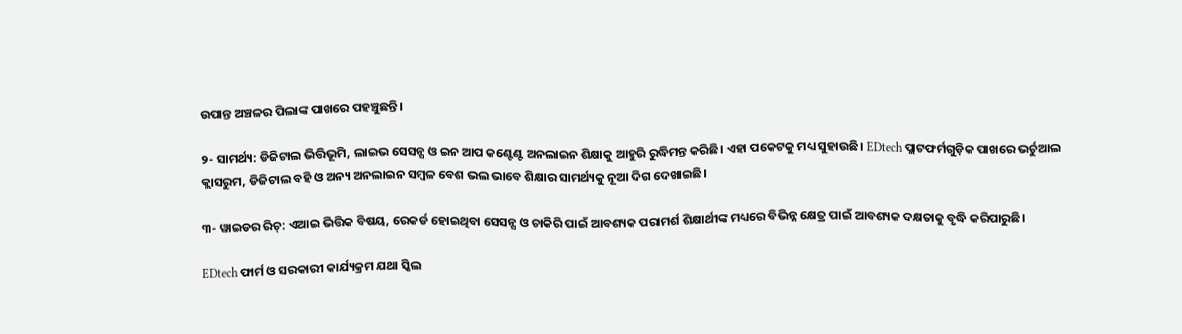ଉପାନ୍ତ ଅଞ୍ଚଳର ପିଲାଙ୍କ ପାଖରେ ପହଞ୍ଚୁଛନ୍ତି।

୨- ସାମର୍ଥ୍ୟ: ଡିଜିଟାଲ ଭିତ୍ତିଭୂମି, ଲାଇଭ ସେସନ୍ସ ଓ ଇନ ଆପ କଣ୍ଟେଣ୍ଟ ଅନଲାଇନ ଶିକ୍ଷାକୁ ଆହୁରି ରୁଦ୍ଧିମନ୍ତ କରିଛି। ଏହା ପକେଟକୁ ମଧ୍ୟ ସୁହାଉଛି। EDtech ପ୍ଲାଟଫର୍ମଗୁଡ଼ିକ ପାଖରେ ଭର୍ଚୁଆଲ କ୍ଲାସରୁମ, ଡିଜିଟାଲ ବହି ଓ ଅନ୍ୟ ଅନଲାଇନ ସମ୍ବଳ ବେଶ ଭଲ ଭାବେ ଶିକ୍ଷାର ସାମର୍ଥ୍ୟକୁ ନୂଆ ଦିଗ ଦେଖାଇଛି।

୩- ୱାଇଡର ରିଚ୍‌: ଏଆଇ ଭିତ୍ତିକ ବିଷୟ, ରେକର୍ଡ ହୋଇଥିବା ସେସନ୍ସ ଓ ଚାକିରି ପାଇଁ ଆବଶ୍ୟକ ପରାମର୍ଶ ଶିକ୍ଷାର୍ଥୀଙ୍କ ମଧ୍ୟରେ ବିଭିନ୍ନ କ୍ଷେତ୍ର ପାଇଁ ଆବଶ୍ୟକ ଦକ୍ଷତାକୁ ବୃଦ୍ଧି କରିପାରୁଛି।

EDtech ଫାର୍ମ ଓ ସରକାରୀ କାର୍ଯ୍ୟକ୍ରମ ଯଥା ସ୍କିଲ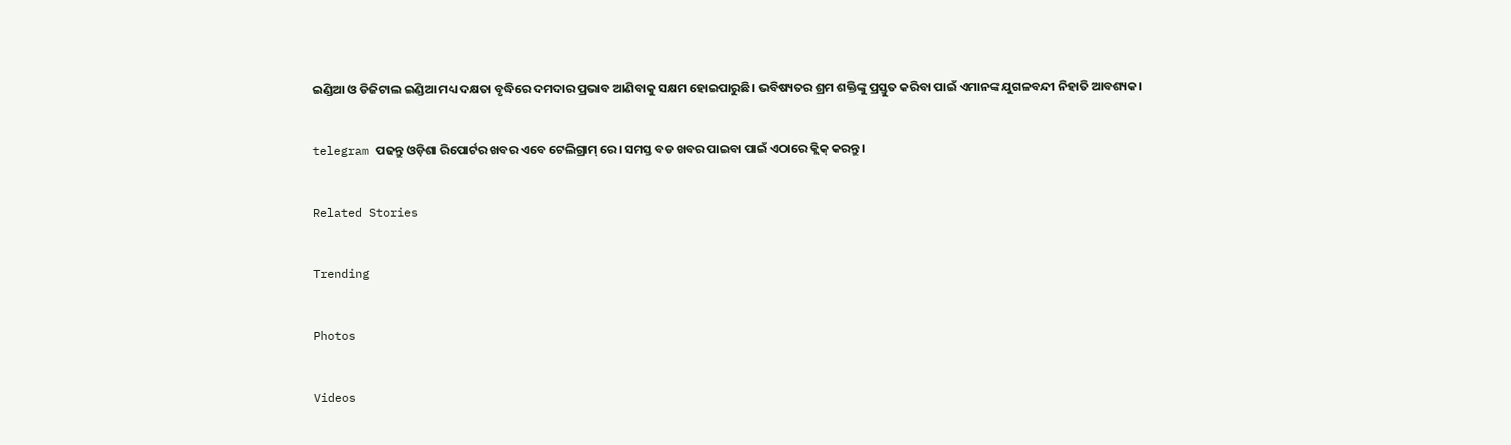ଇଣ୍ଡିଆ ଓ ଡିଜିଟାଲ ଇଣ୍ଡିଆ ମଧ୍ୟ ଦକ୍ଷତା ବୃଦ୍ଧିରେ ଦମଦାର ପ୍ରଭାବ ଆଣିବାକୁ ସକ୍ଷମ ହୋଇପାରୁଛି। ଭବିଷ୍ୟତର ଶ୍ରମ ଶକ୍ତିଙ୍କୁ ପ୍ରସ୍ତୁତ କରିବା ପାଇଁ ଏମାନଙ୍କ ଯୁଗଳବନ୍ଦୀ ନିହାତି ଆବଶ୍ୟକ।

telegram ପଢନ୍ତୁ ଓଡ଼ିଶା ରିପୋର୍ଟର ଖବର ଏବେ ଟେଲିଗ୍ରାମ୍ ରେ। ସମସ୍ତ ବଡ ଖବର ପାଇବା ପାଇଁ ଏଠାରେ କ୍ଲିକ୍ କରନ୍ତୁ।

Related Stories

Trending

Photos

Videos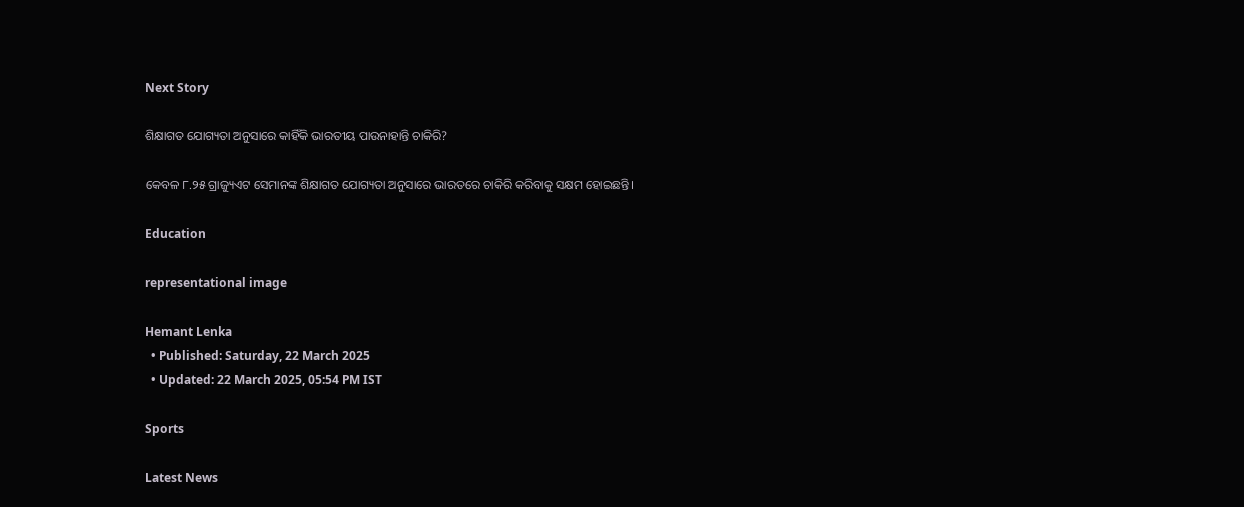Next Story

ଶିକ୍ଷାଗତ ଯୋଗ୍ୟତା ଅନୁସାରେ କାହିଁକି ଭାରତୀୟ ପାଉନାହାନ୍ତି ଚାକିରି?

କେବଳ ୮.୨୫ ଗ୍ରାଜ୍ୟୁଏଟ ସେମାନଙ୍କ ଶିକ୍ଷାଗତ ଯୋଗ୍ୟତା ଅନୁସାରେ ଭାରତରେ ଚାକିରି କରିବାକୁ ସକ୍ଷମ ହୋଇଛନ୍ତି।

Education

representational image

Hemant Lenka
  • Published: Saturday, 22 March 2025
  • Updated: 22 March 2025, 05:54 PM IST

Sports

Latest News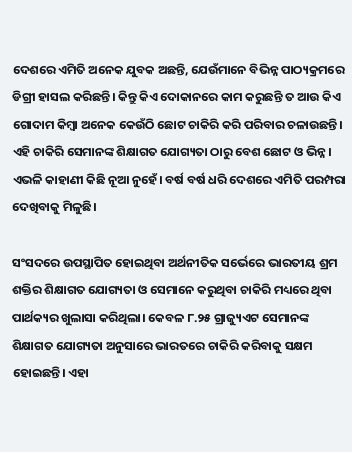ଦେଶରେ ଏମିତି ଅନେକ ଯୁବକ ଅଛନ୍ତି, ଯେଉଁମାନେ ବିଭିନ୍ନ ପାଠ୍ୟକ୍ରମରେ ଡିଗ୍ରୀ ହାସଲ କରିଛନ୍ତି। କିନ୍ତୁ କିଏ ଦୋକାନରେ କାମ କରୁଛନ୍ତି ତ ଆଉ କିଏ ଗୋଦାମ କିମ୍ବା ଅନେକ କେଉଁଠି ଛୋଟ ଚାକିରି କରି ପରିବାର ଚଳାଉଛନ୍ତି। ଏହି ଚାକିରି ସେମାନଙ୍କ ଶିକ୍ଷାଗତ ଯୋଗ୍ୟତା ଠାରୁ ବେଶ ଛୋଟ ଓ ଭିନ୍ନ। ଏଭଳି କାହାଣୀ କିଛି ନୂଆ ନୁହେଁ। ବର୍ଷ ବର୍ଷ ଧରି ଦେଶରେ ଏମିତି ପରମ୍ପରା ଦେଖିବାକୁ ମିଳୁଛି।

ସଂସଦରେ ଉପସ୍ଥାପିତ ହୋଇଥିବା ଅର୍ଥନୀତିକ ସର୍ଭେରେ ଭାରତୀୟ ଶ୍ରମ ଶକ୍ତିର ଶିକ୍ଷାଗତ ଯୋଗ୍ୟତା ଓ ସେମାନେ କରୁଥିବା ଚାକିରି ମଧ୍ୟରେ ଥିବା ପାର୍ଥକ୍ୟର ଖୁଲାସା କରିଥିଲା। କେବଳ ୮.୨୫ ଗ୍ରାଜ୍ୟୁଏଟ ସେମାନଙ୍କ ଶିକ୍ଷାଗତ ଯୋଗ୍ୟତା ଅନୁସାରେ ଭାରତରେ ଚାକିରି କରିବାକୁ ସକ୍ଷମ ହୋଇଛନ୍ତି। ଏହା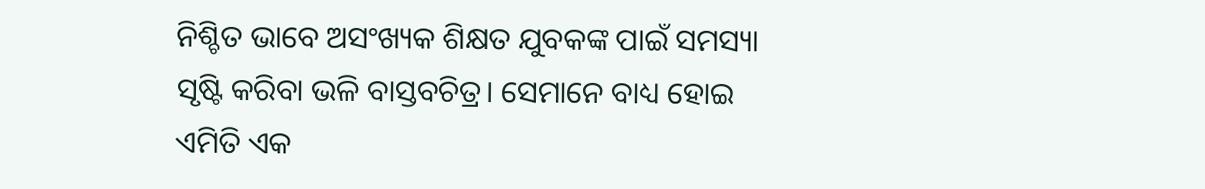ନିଶ୍ଚିତ ଭାବେ ଅସଂଖ୍ୟକ ଶିକ୍ଷତ ଯୁବକଙ୍କ ପାଇଁ ସମସ୍ୟା ସୃଷ୍ଟି କରିବା ଭଳି ବାସ୍ତବଚିତ୍ର। ସେମାନେ ବାଧ୍ୟ ହୋଇ ଏମିତି ଏକ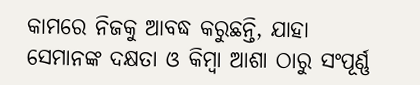କାମରେ ନିଜକୁ ଆବଦ୍ଧ କରୁଛନ୍ତି, ଯାହା ସେମାନଙ୍କ ଦକ୍ଷତା ଓ କିମ୍ବା ଆଶା ଠାରୁ ସଂପୂର୍ଣ୍ଣ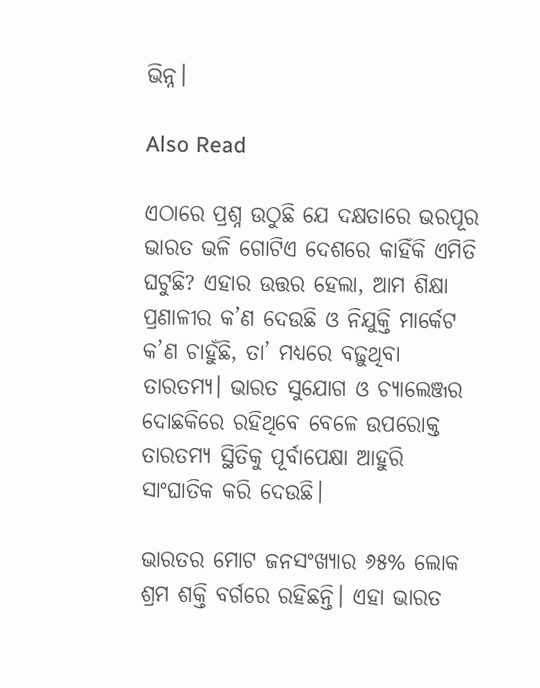ଭିନ୍ନ।

Also Read

ଏଠାରେ ପ୍ରଶ୍ନ ଉଠୁଛି ଯେ ଦକ୍ଷତାରେ ଭରପୂର ଭାରତ ଭଳି ଗୋଟିଏ ଦେଶରେ କାହିଁକି ଏମିତି ଘଟୁଛି? ଏହାର ଉତ୍ତର ହେଲା, ଆମ ଶିକ୍ଷା ପ୍ରଣାଳୀର କ’ଣ ଦେଉଛି ଓ ନିଯୁକ୍ତି ମାର୍କେଟ କ’ଣ ଚାହୁଁଛି, ତା’ ମଧ୍ୟରେ ବଢ଼ୁଥିବା ତାରତମ୍ୟ। ଭାରତ ସୁଯୋଗ ଓ ଚ୍ୟାଲେଞ୍ଜର ଦୋଛକିରେ ରହିଥିବେ ବେଳେ ଉପରୋକ୍ତ ତାରତମ୍ୟ ସ୍ଥିତିକୁ ପୂର୍ବାପେକ୍ଷା ଆହୁରି ସାଂଘାତିକ କରି ଦେଉଛି।

ଭାରତର ମୋଟ ଜନସଂଖ୍ୟାର ୬୫% ଲୋକ ଶ୍ରମ ଶକ୍ତି ବର୍ଗରେ ରହିଛନ୍ତି। ଏହା ଭାରତ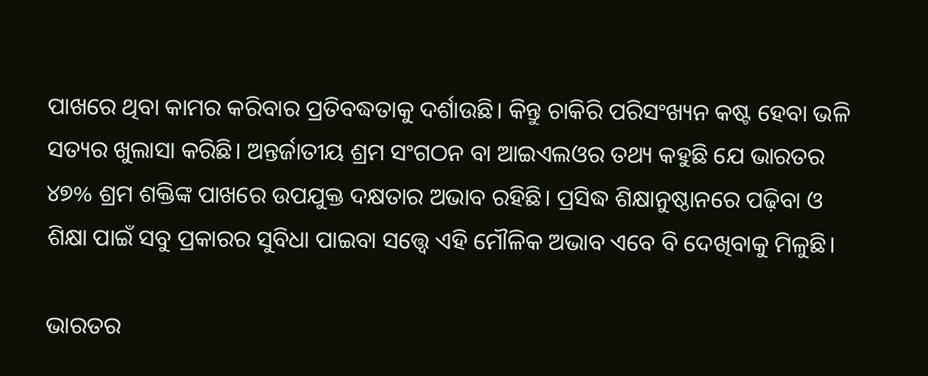ପାଖରେ ଥିବା କାମର କରିବାର ପ୍ରତିବଦ୍ଧତାକୁ ଦର୍ଶାଉଛି। କିନ୍ତୁ ଚାକିରି ପରିସଂଖ୍ୟନ କଷ୍ଟ ହେବା ଭଳି ସତ୍ୟର ଖୁଲାସା କରିଛି। ଅନ୍ତର୍ଜାତୀୟ ଶ୍ରମ ସଂଗଠନ ବା ଆଇଏଲଓର ତଥ୍ୟ କହୁଛି ଯେ ଭାରତର ୪୭% ଶ୍ରମ ଶକ୍ତିଙ୍କ ପାଖରେ ଉପଯୁକ୍ତ ଦକ୍ଷତାର ଅଭାବ ରହିଛି। ପ୍ରସିଦ୍ଧ ଶିକ୍ଷାନୁଷ୍ଠାନରେ ପଢ଼ିବା ଓ ଶିକ୍ଷା ପାଇଁ ସବୁ ପ୍ରକାରର ସୁବିଧା ପାଇବା ସତ୍ତ୍ୱେ ଏହି ମୌଳିକ ଅଭାବ ଏବେ ବି ଦେଖିବାକୁ ମିଳୁଛି।

ଭାରତର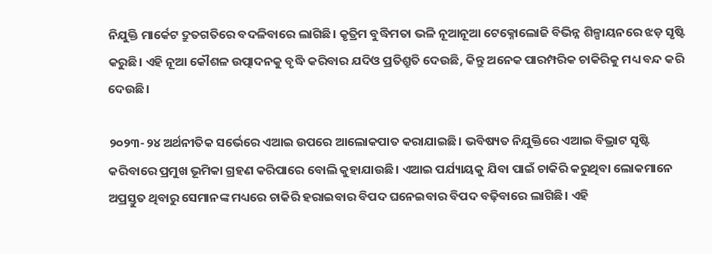ନିଯୁକ୍ତି ମାର୍କେଟ ଦ୍ରୁତଗତିରେ ବଦଳିବାରେ ଲାଗିଛି। କୃତ୍ରିମ ବୁଦ୍ଧିମତା ଭଳି ନୂଆନୂଆ ଟେକ୍ନୋଲୋଜି ବିଭିନ୍ନ ଶିଳ୍ପାୟନରେ ଝଡ଼ ସୃଷ୍ଟି କରୁଛି। ଏହି ନୂଆ କୌଶଳ ଉତ୍ପାଦନକୁ ବୃଦ୍ଧି କରିବାର ଯଦିଓ ପ୍ରତିଶ୍ରୁତି ଦେଉଛି, କିନ୍ତୁ ଅନେକ ପାରମ୍ପରିକ ଚାକିରିକୁ ମଧ୍ୟ ବନ୍ଦ କରି ଦେଉଛି।

୨୦୨୩-୨୪ ଅର୍ଥନୀତିକ ସର୍ଭେରେ ଏଆଇ ଉପରେ ଆଲୋକପାତ କରାଯାଇଛି। ଭବିଷ୍ୟତ ନିଯୁକ୍ତିରେ ଏଆଇ ବିଭ୍ରାଟ ସୃଷ୍ଟି କରିବାରେ ପ୍ରମୁଖ ଭୂମିକା ଗ୍ରହଣ କରିପାରେ ବୋଲି କୁହାଯାଉଛି। ଏଆଇ ପର୍ଯ୍ୟାୟକୁ ଯିବା ପାଇଁ ଚାକିରି କରୁଥିବା ଲୋକମାନେ ଅପ୍ରସ୍ତୁତ ଥିବାରୁ ସେମାନଙ୍କ ମଧ୍ୟରେ ଚାକିରି ହରାଇବାର ବିପଦ ଘନେଇବାର ବିପଦ ବଢ଼ିବାରେ ଲାଗିଛି। ଏହି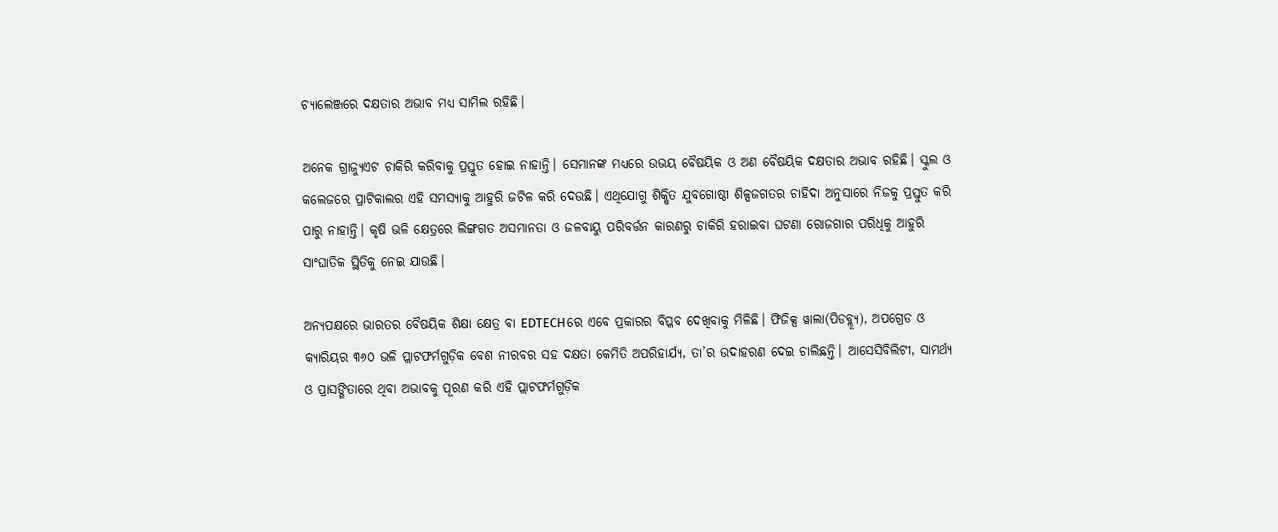ଚ୍ୟାଲେଞ୍ଜରେ ଦକ୍ଷତାର ଅଭାବ ମଧ୍ୟ ସାମିଲ ରହିଛି।

ଅନେକ ଗ୍ରାଜ୍ୟୁଏଟ ଚାକିରି କରିବାକୁ ପ୍ରସ୍ତୁତ ହୋଇ ନାହାନ୍ତି। ସେମାନଙ୍କ ମଧ୍ୟରେ ଉଭୟ ବୈଷୟିକ ଓ ଅଣ ବୈଷୟିକ ଦକ୍ଷତାର ଅଭାବ ରହିଛି। ସ୍କୁଲ ଓ କଲେଜରେ ପ୍ରାଟିକାଲର ଏହି ସମସ୍ୟାକୁ ଆହୁରି ଜଟିଳ କରି ଦେଉଛି। ଏଥିଯୋଗୁ ଶିକ୍ଷିତ ଯୁବଗୋଷ୍ଠୀ ଶିଳ୍ପଜଗତର ଚାହିଦା ଅନୁସାରେ ନିଜକୁ ପ୍ରସ୍ତୁତ କରି ପାରୁ ନାହାନ୍ତି। କୃଷି ଭଳି କ୍ଷେତ୍ରରେ ଲିଙ୍ଗଗତ ଅସମାନତା ଓ ଜଳବାୟୁ ପରିବର୍ତ୍ତନ କାରଣରୁ ଚାକିରି ହରାଇବା ଘଟଣା ରୋଜଗାର ପରିଧିକୁ ଆହୁରି ସାଂଘାତିକ ସ୍ଥିତିକୁ ନେଇ ଯାଉଛି।

ଅନ୍ୟପକ୍ଷରେ ଭାରତର ବୈଷୟିକ ଶିକ୍ଷା କ୍ଷେତ୍ର ବା EDTECHରେ ଏବେ ପ୍ରକାରର ବିପ୍ଳବ ଦେଖିବାକୁ ମିଳିଛି। ଫିଜିକ୍ସ ୱାଲା(ପିଡବ୍ଲ୍ୟୂ), ଅପଗ୍ରେଡ ଓ କ୍ୟାରିୟର ୩୬୦ ଭଳି ପ୍ଲାଟଫର୍ମଗୁଡ଼ିକ ବେଶ ନୀରବର ସହ ଦକ୍ଷତା କେମିତି ଅପରିହାର୍ଯ୍ୟ, ତା’ର ଉଦାହରଣ ଦେଇ ଚାଲିଛନ୍ତି। ଆସେସିବିଲିଟୀ, ସାମର୍ଥ୍ୟ ଓ ପ୍ରାସଙ୍ଗିତାରେ ଥିବା ଅଭାବକୁ ପୂରଣ କରି ଏହି ପ୍ଲାଟଫର୍ମଗୁଡ଼ିକ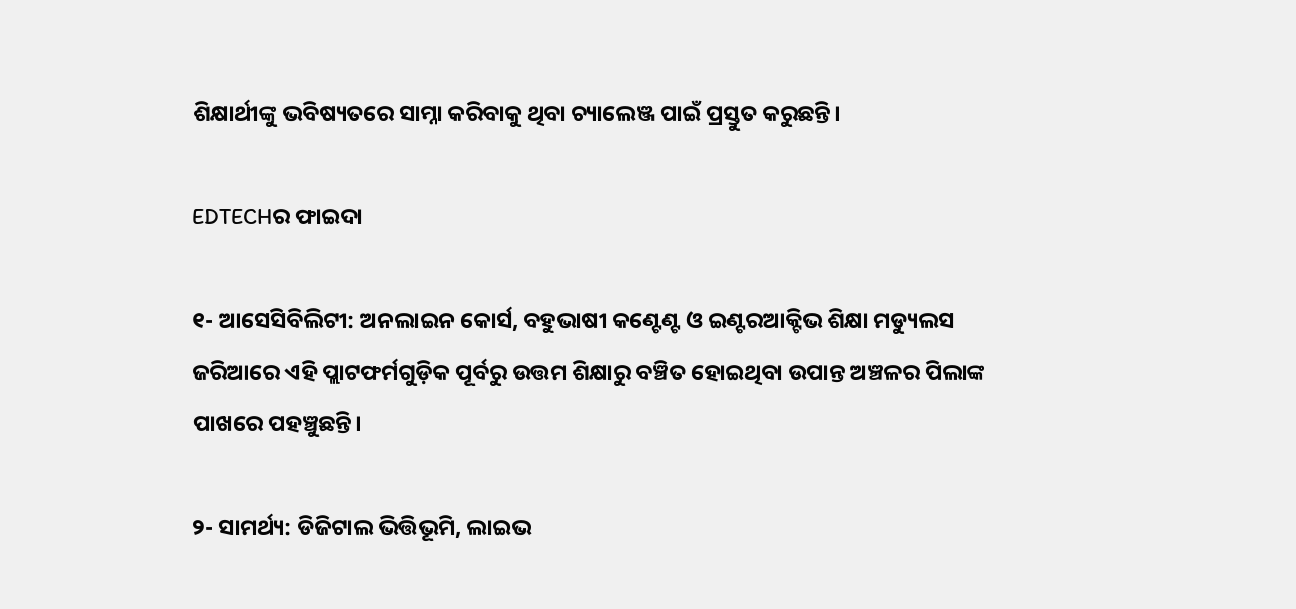ଶିକ୍ଷାର୍ଥୀଙ୍କୁ ଭବିଷ୍ୟତରେ ସାମ୍ନା କରିବାକୁ ଥିବା ଚ୍ୟାଲେଞ୍ଜ ପାଇଁ ପ୍ରସ୍ତୁତ କରୁଛନ୍ତି।

EDTECHର ଫାଇଦା

୧- ଆସେସିବିଲିଟୀ: ଅନଲାଇନ କୋର୍ସ, ବହୁଭାଷୀ କଣ୍ଟେଣ୍ଟ ଓ ଇଣ୍ଟରଆକ୍ଟିଭ ଶିକ୍ଷା ମଡ୍ୟୁଲସ ଜରିଆରେ ଏହି ପ୍ଲାଟଫର୍ମଗୁଡ଼ିକ ପୂର୍ବରୁ ଉତ୍ତମ ଶିକ୍ଷାରୁ ବଞ୍ଚିତ ହୋଇଥିବା ଉପାନ୍ତ ଅଞ୍ଚଳର ପିଲାଙ୍କ ପାଖରେ ପହଞ୍ଚୁଛନ୍ତି।

୨- ସାମର୍ଥ୍ୟ: ଡିଜିଟାଲ ଭିତ୍ତିଭୂମି, ଲାଇଭ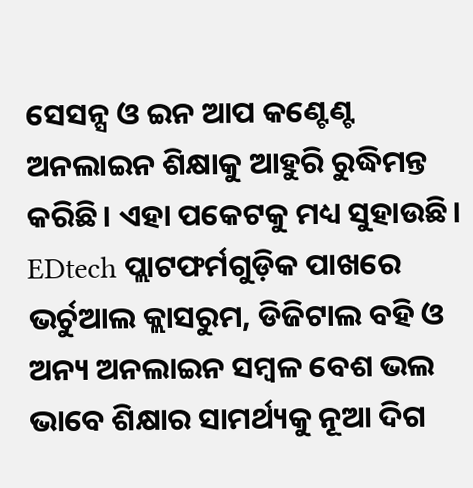ସେସନ୍ସ ଓ ଇନ ଆପ କଣ୍ଟେଣ୍ଟ ଅନଲାଇନ ଶିକ୍ଷାକୁ ଆହୁରି ରୁଦ୍ଧିମନ୍ତ କରିଛି। ଏହା ପକେଟକୁ ମଧ୍ୟ ସୁହାଉଛି। EDtech ପ୍ଲାଟଫର୍ମଗୁଡ଼ିକ ପାଖରେ ଭର୍ଚୁଆଲ କ୍ଲାସରୁମ, ଡିଜିଟାଲ ବହି ଓ ଅନ୍ୟ ଅନଲାଇନ ସମ୍ବଳ ବେଶ ଭଲ ଭାବେ ଶିକ୍ଷାର ସାମର୍ଥ୍ୟକୁ ନୂଆ ଦିଗ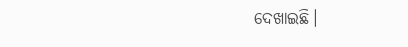ଦେଖାଇଛି।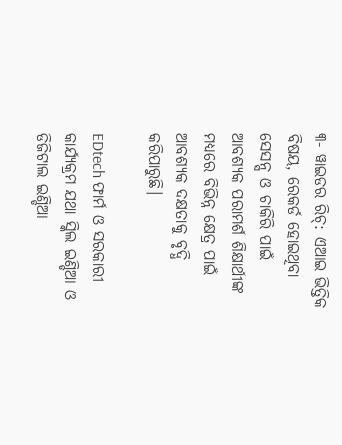୩- ୱାଇଡର ରିଚ୍‌: ଏଆଇ ଭିତ୍ତିକ ବିଷୟ, ରେକର୍ଡ ହୋଇଥିବା ସେସନ୍ସ ଓ ଚାକିରି ପାଇଁ ଆବଶ୍ୟକ ପରାମର୍ଶ ଶିକ୍ଷାର୍ଥୀଙ୍କ ମଧ୍ୟରେ ବିଭିନ୍ନ କ୍ଷେତ୍ର ପାଇଁ ଆବଶ୍ୟକ ଦକ୍ଷତାକୁ ବୃଦ୍ଧି କରିପାରୁଛି।

EDtech ଫାର୍ମ ଓ ସରକାରୀ କାର୍ଯ୍ୟକ୍ରମ ଯଥା ସ୍କିଲ ଇଣ୍ଡିଆ ଓ ଡିଜିଟାଲ ଇଣ୍ଡିଆ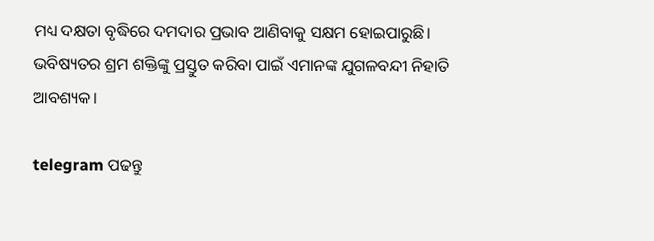ମଧ୍ୟ ଦକ୍ଷତା ବୃଦ୍ଧିରେ ଦମଦାର ପ୍ରଭାବ ଆଣିବାକୁ ସକ୍ଷମ ହୋଇପାରୁଛି। ଭବିଷ୍ୟତର ଶ୍ରମ ଶକ୍ତିଙ୍କୁ ପ୍ରସ୍ତୁତ କରିବା ପାଇଁ ଏମାନଙ୍କ ଯୁଗଳବନ୍ଦୀ ନିହାତି ଆବଶ୍ୟକ।

telegram ପଢନ୍ତୁ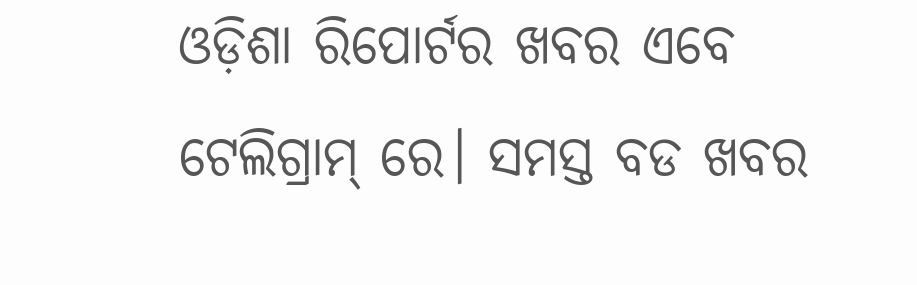ଓଡ଼ିଶା ରିପୋର୍ଟର ଖବର ଏବେ ଟେଲିଗ୍ରାମ୍ ରେ। ସମସ୍ତ ବଡ ଖବର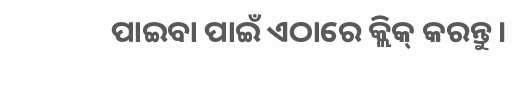ପାଇବା ପାଇଁ ଏଠାରେ କ୍ଲିକ୍ କରନ୍ତୁ।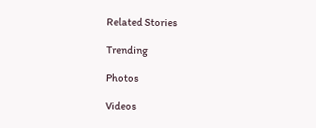Related Stories

Trending

Photos

Videos